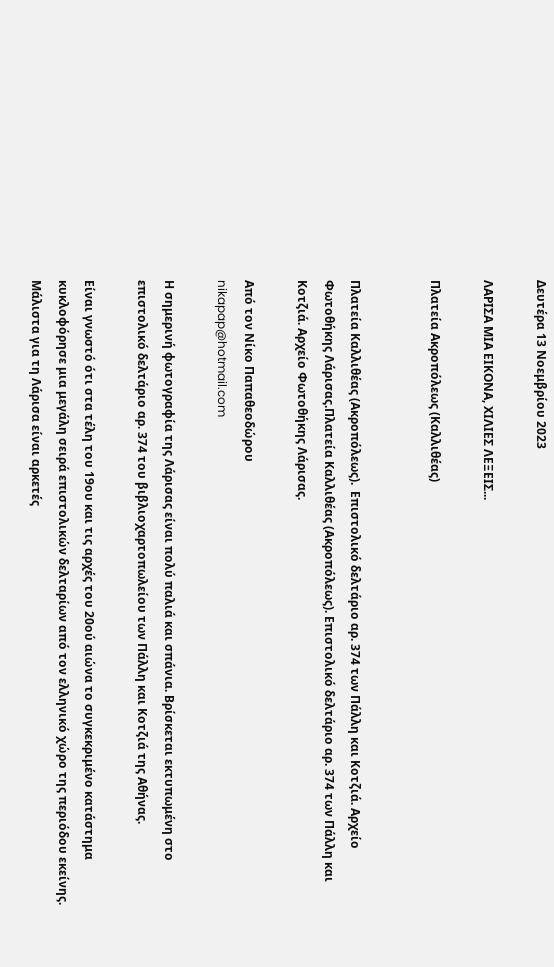Δευτέρα 13 Νοεμβρίου 2023

ΛΑΡΙΣΑ ΜΙΑ ΕΙΚΟΝΑ, ΧΙΛΙΕΣ ΛΕΞΕΙΣ...

Πλατεία Ακροπόλεως (Καλλιθέας)


Πλατεία Καλλιθέας (Ακροπόλεως).  Επιστολικό δελτάριο αρ. 374 των Πάλλη και Κοτζιά. Αρχείο Φωτοθήκης Λάρισας.Πλατεία Καλλιθέας (Ακροπόλεως). Επιστολικό δελτάριο αρ. 374 των Πάλλη και Κοτζιά. Αρχείο Φωτοθήκης Λάρισας.

Από τον Νίκο Παπαθεοδώρου
nikapap@hotmail.com

Η σημερινή φωτογραφία της Λάρισας είναι πολύ παλιά και σπάνια. Βρίσκεται εκτυπωμένη στο επιστολικό δελτάριο αρ. 374 του βιβλιοχαρτοπωλείου των Πάλλη και Κοτζιά της Αθήνας.

Είναι γνωστό ότι στα τέλη του 19ου και τις αρχές του 20ού αιώνα το συγκεκριμένο κατάστημα κυκλοφόρησε μια μεγάλη σειρά επιστολικών δελταρίων από τον ελληνικό χώρο της περιόδου εκείνης. Μάλιστα για τη Λάρισα είναι αρκετές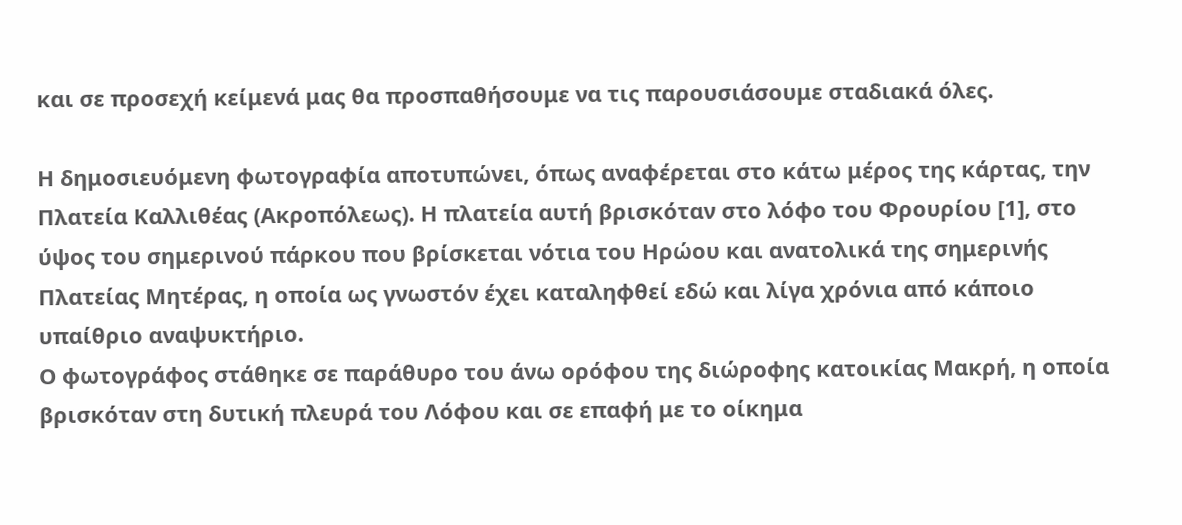και σε προσεχή κείμενά μας θα προσπαθήσουμε να τις παρουσιάσουμε σταδιακά όλες.

Η δημοσιευόμενη φωτογραφία αποτυπώνει, όπως αναφέρεται στο κάτω μέρος της κάρτας, την Πλατεία Καλλιθέας (Ακροπόλεως). Η πλατεία αυτή βρισκόταν στο λόφο του Φρουρίου [1], στο ύψος του σημερινού πάρκου που βρίσκεται νότια του Ηρώου και ανατολικά της σημερινής Πλατείας Μητέρας, η οποία ως γνωστόν έχει καταληφθεί εδώ και λίγα χρόνια από κάποιο υπαίθριο αναψυκτήριο.
Ο φωτογράφος στάθηκε σε παράθυρο του άνω ορόφου της διώροφης κατοικίας Μακρή, η οποία βρισκόταν στη δυτική πλευρά του Λόφου και σε επαφή με το οίκημα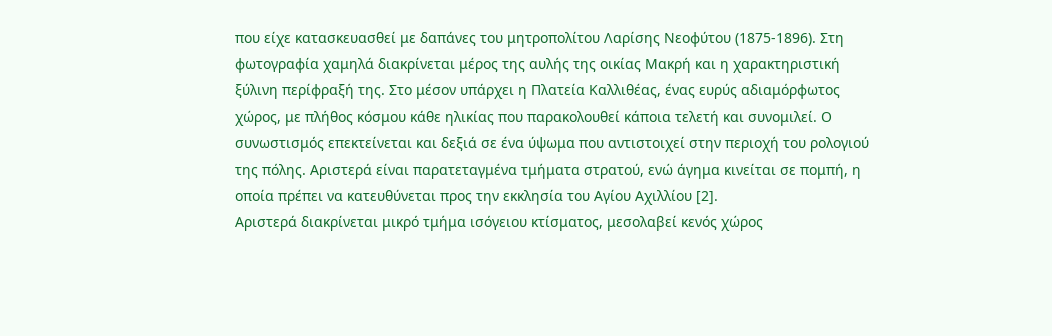που είχε κατασκευασθεί με δαπάνες του μητροπολίτου Λαρίσης Νεοφύτου (1875-1896). Στη φωτογραφία χαμηλά διακρίνεται μέρος της αυλής της οικίας Μακρή και η χαρακτηριστική ξύλινη περίφραξή της. Στο μέσον υπάρχει η Πλατεία Καλλιθέας, ένας ευρύς αδιαμόρφωτος χώρος, με πλήθος κόσμου κάθε ηλικίας που παρακολουθεί κάποια τελετή και συνομιλεί. Ο συνωστισμός επεκτείνεται και δεξιά σε ένα ύψωμα που αντιστοιχεί στην περιοχή του ρολογιού της πόλης. Αριστερά είναι παρατεταγμένα τμήματα στρατού, ενώ άγημα κινείται σε πομπή, η οποία πρέπει να κατευθύνεται προς την εκκλησία του Αγίου Αχιλλίου [2].
Αριστερά διακρίνεται μικρό τμήμα ισόγειου κτίσματος, μεσολαβεί κενός χώρος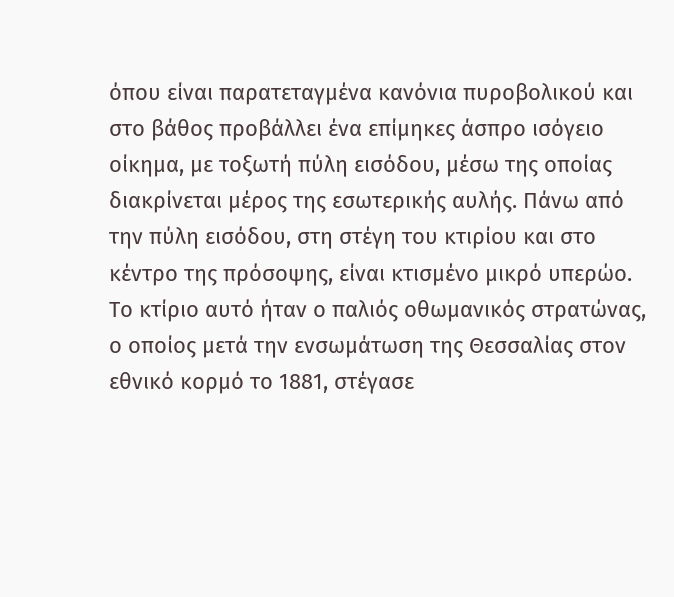όπου είναι παρατεταγμένα κανόνια πυροβολικού και στο βάθος προβάλλει ένα επίμηκες άσπρο ισόγειο οίκημα, με τοξωτή πύλη εισόδου, μέσω της οποίας διακρίνεται μέρος της εσωτερικής αυλής. Πάνω από την πύλη εισόδου, στη στέγη του κτιρίου και στο κέντρο της πρόσοψης, είναι κτισμένο μικρό υπερώο. Το κτίριο αυτό ήταν ο παλιός οθωμανικός στρατώνας, ο οποίος μετά την ενσωμάτωση της Θεσσαλίας στον εθνικό κορμό το 1881, στέγασε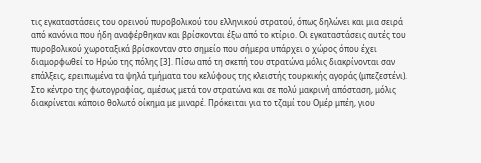τις εγκαταστάσεις του ορεινού πυροβολικού του ελληνικού στρατού, όπως δηλώνει και μια σειρά από κανόνια που ήδη αναφέρθηκαν και βρίσκονται έξω από το κτίριο. Οι εγκαταστάσεις αυτές του πυροβολικού χωροταξικά βρίσκονταν στο σημείο που σήμερα υπάρχει ο χώρος όπου έχει διαμορφωθεί το Ηρώο της πόλης [3]. Πίσω από τη σκεπή του στρατώνα μόλις διακρίνονται σαν επάλξεις, ερειπωμένα τα ψηλά τμήματα του κελύφους της κλειστής τουρκικής αγοράς (μπεζεστένι).
Στο κέντρο της φωτογραφίας, αμέσως μετά τον στρατώνα και σε πολύ μακρινή απόσταση, μόλις διακρίνεται κάποιο θολωτό οίκημα με μιναρέ. Πρόκειται για το τζαμί του Ομέρ μπέη, γιου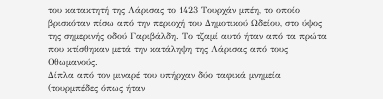του κατακτητή της Λάρισας το 1423 Τουρχάν μπέη, το οποίο βρισκόταν πίσω από την περιοχή του Δημοτικού Ωδείου, στο ύψος της σημερινής οδού Γαριβάλδη. Το τζαμί αυτό ήταν από τα πρώτα που κτίσθηκαν μετά την κατάληψη της Λάρισας από τους Οθωμανούς.
Δίπλα από τον μιναρέ του υπήρχαν δύο ταφικά μνημεία (τουρμπέδες όπως ήταν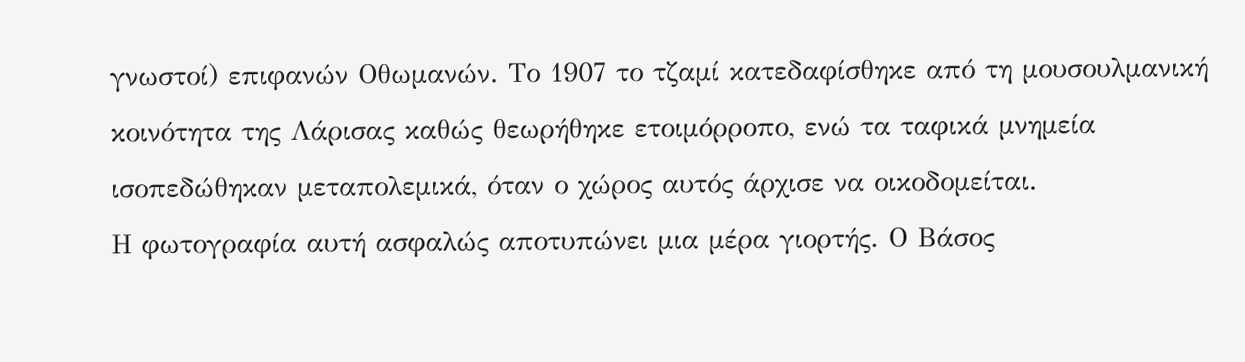γνωστοί) επιφανών Οθωμανών. Το 1907 το τζαμί κατεδαφίσθηκε από τη μουσουλμανική κοινότητα της Λάρισας καθώς θεωρήθηκε ετοιμόρροπο, ενώ τα ταφικά μνημεία ισοπεδώθηκαν μεταπολεμικά, όταν ο χώρος αυτός άρχισε να οικοδομείται.
Η φωτογραφία αυτή ασφαλώς αποτυπώνει μια μέρα γιορτής. Ο Βάσος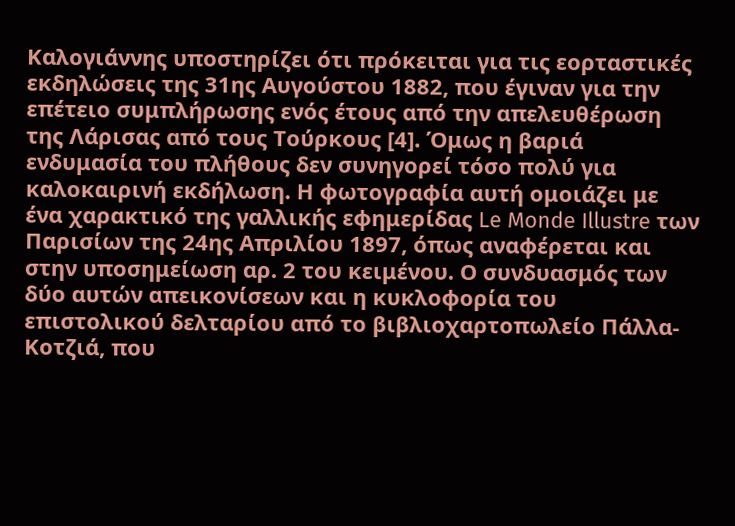Καλογιάννης υποστηρίζει ότι πρόκειται για τις εορταστικές εκδηλώσεις της 31ης Αυγούστου 1882, που έγιναν για την επέτειο συμπλήρωσης ενός έτους από την απελευθέρωση της Λάρισας από τους Τούρκους [4]. Όμως η βαριά ενδυμασία του πλήθους δεν συνηγορεί τόσο πολύ για καλοκαιρινή εκδήλωση. Η φωτογραφία αυτή ομοιάζει με ένα χαρακτικό της γαλλικής εφημερίδας Le Monde Illustre των Παρισίων της 24ης Απριλίου 1897, όπως αναφέρεται και στην υποσημείωση αρ. 2 του κειμένου. Ο συνδυασμός των δύο αυτών απεικονίσεων και η κυκλοφορία του επιστολικού δελταρίου από το βιβλιοχαρτοπωλείο Πάλλα-Κοτζιά, που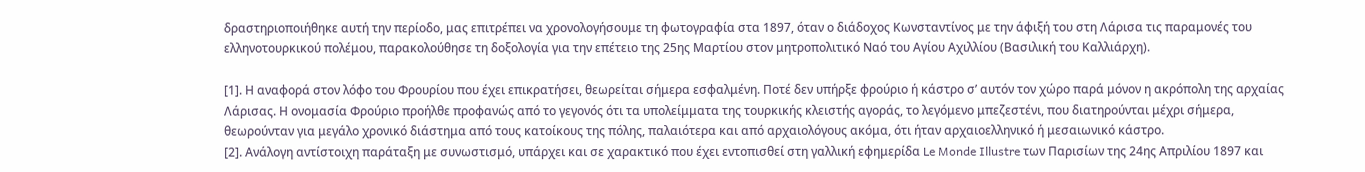δραστηριοποιήθηκε αυτή την περίοδο, μας επιτρέπει να χρονολογήσουμε τη φωτογραφία στα 1897, όταν ο διάδοχος Κωνσταντίνος με την άφιξή του στη Λάρισα τις παραμονές του ελληνοτουρκικού πολέμου, παρακολούθησε τη δοξολογία για την επέτειο της 25ης Μαρτίου στον μητροπολιτικό Ναό του Αγίου Αχιλλίου (Βασιλική του Καλλιάρχη).

[1]. Η αναφορά στον λόφο του Φρουρίου που έχει επικρατήσει, θεωρείται σήμερα εσφαλμένη. Ποτέ δεν υπήρξε φρούριο ή κάστρο σ’ αυτόν τον χώρο παρά μόνον η ακρόπολη της αρχαίας Λάρισας. Η ονομασία Φρούριο προήλθε προφανώς από το γεγονός ότι τα υπολείμματα της τουρκικής κλειστής αγοράς, το λεγόμενο μπεζεστένι, που διατηρούνται μέχρι σήμερα, θεωρούνταν για μεγάλο χρονικό διάστημα από τους κατοίκους της πόλης, παλαιότερα και από αρχαιολόγους ακόμα, ότι ήταν αρχαιοελληνικό ή μεσαιωνικό κάστρο.
[2]. Ανάλογη αντίστοιχη παράταξη με συνωστισμό, υπάρχει και σε χαρακτικό που έχει εντοπισθεί στη γαλλική εφημερίδα Le Monde Illustre των Παρισίων της 24ης Απριλίου 1897 και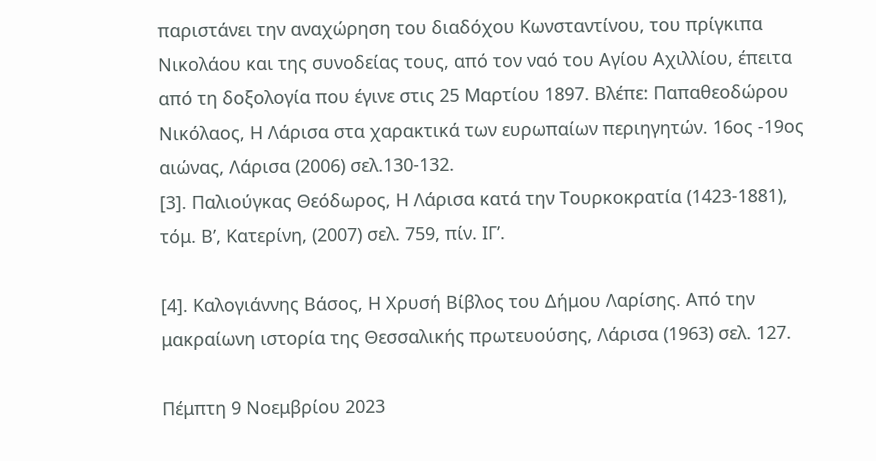παριστάνει την αναχώρηση του διαδόχου Κωνσταντίνου, του πρίγκιπα Νικολάου και της συνοδείας τους, από τον ναό του Αγίου Αχιλλίου, έπειτα από τη δοξολογία που έγινε στις 25 Μαρτίου 1897. Βλέπε: Παπαθεοδώρου Νικόλαος, Η Λάρισα στα χαρακτικά των ευρωπαίων περιηγητών. 16ος -19ος αιώνας, Λάρισα (2006) σελ.130-132.
[3]. Παλιούγκας Θεόδωρος, Η Λάρισα κατά την Τουρκοκρατία (1423-1881), τόμ. Β’, Κατερίνη, (2007) σελ. 759, πίν. ΙΓ’.

[4]. Καλογιάννης Βάσος, Η Χρυσή Βίβλος του Δήμου Λαρίσης. Από την μακραίωνη ιστορία της Θεσσαλικής πρωτευούσης, Λάρισα (1963) σελ. 127.

Πέμπτη 9 Νοεμβρίου 2023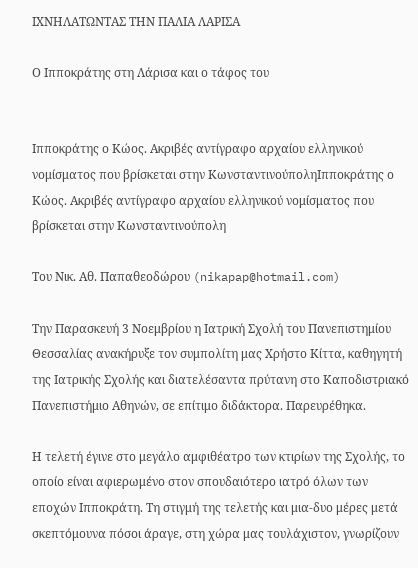ΙΧΝΗΛΑΤΩΝΤΑΣ ΤΗΝ ΠΑΛΙΑ ΛΑΡΙΣΑ

Ο Ιπποκράτης στη Λάρισα και ο τάφος του


Ιπποκράτης ο Κώος. Ακριβές αντίγραφο αρχαίου ελληνικού νομίσματος που βρίσκεται στην ΚωνσταντινούποληΙπποκράτης ο Κώος. Ακριβές αντίγραφο αρχαίου ελληνικού νομίσματος που βρίσκεται στην Κωνσταντινούπολη

Του Νικ. Αθ. Παπαθεοδώρου (nikapap@hotmail.com)

Την Παρασκευή 3 Νοεμβρίου η Ιατρική Σχολή του Πανεπιστημίου Θεσσαλίας ανακήρυξε τον συμπολίτη μας Χρήστο Κίττα, καθηγητή της Ιατρικής Σχολής και διατελέσαντα πρύτανη στο Καποδιστριακό Πανεπιστήμιο Αθηνών, σε επίτιμο διδάκτορα. Παρευρέθηκα.

Η τελετή έγινε στο μεγάλο αμφιθέατρο των κτιρίων της Σχολής, το οποίο είναι αφιερωμένο στον σπουδαιότερο ιατρό όλων των εποχών Ιπποκράτη. Τη στιγμή της τελετής και μια-δυο μέρες μετά σκεπτόμουνα πόσοι άραγε, στη χώρα μας τουλάχιστον, γνωρίζουν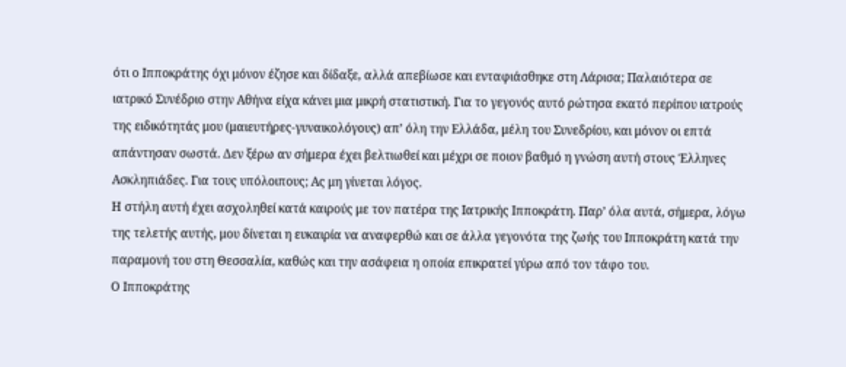ότι ο Ιπποκράτης όχι μόνον έζησε και δίδαξε, αλλά απεβίωσε και ενταφιάσθηκε στη Λάρισα; Παλαιότερα σε ιατρικό Συνέδριο στην Αθήνα είχα κάνει μια μικρή στατιστική. Για το γεγονός αυτό ρώτησα εκατό περίπου ιατρούς της ειδικότητάς μου (μαιευτήρες-γυναικολόγους) απ’ όλη την Ελλάδα, μέλη του Συνεδρίου, και μόνον οι επτά απάντησαν σωστά. Δεν ξέρω αν σήμερα έχει βελτιωθεί και μέχρι σε ποιον βαθμό η γνώση αυτή στους Έλληνες Ασκληπιάδες. Για τους υπόλοιπους; Ας μη γίνεται λόγος.
Η στήλη αυτή έχει ασχοληθεί κατά καιρούς με τον πατέρα της Ιατρικής Ιπποκράτη. Παρ’ όλα αυτά, σήμερα, λόγω της τελετής αυτής, μου δίνεται η ευκαιρία να αναφερθώ και σε άλλα γεγονότα της ζωής του Ιπποκράτη κατά την παραμονή του στη Θεσσαλία, καθώς και την ασάφεια η οποία επικρατεί γύρω από τον τάφο του.
Ο Ιπποκράτης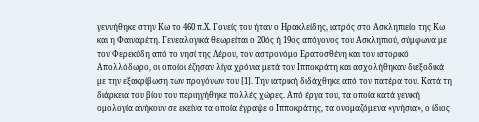γεννήθηκε στην Κω το 460 π.Χ. Γονείς του ήταν ο Ηρακλείδης, ιατρός στο Ασκληπιείο της Κω και η Φαιναρέτη. Γενεαλογικά θεωρείται ο 20ός ή 19ος απόγονος του Ασκληπιού, σύμφωνα με τον Φερεκύδη από το νησί της Λέρου, τον αστρονόμο Ερατοσθένη και τον ιστορικό Απολλόδωρο, οι οποίοι έζησαν λίγα χρόνια μετά τον Ιπποκράτη και ασχολήθηκαν διεξοδικά με την εξακρίβωση των προγόνων του [1]. Την ιατρική διδάχθηκε από τον πατέρα του. Κατά τη διάρκεια του βίου του περιηγήθηκε πολλές χώρες. Από έργα του, τα οποία κατά γενική ομολογία ανήκουν σε εκείνα τα οποία έγραψε ο Ιπποκράτης, τα ονομαζόμενα «γνήσια», ο ίδιος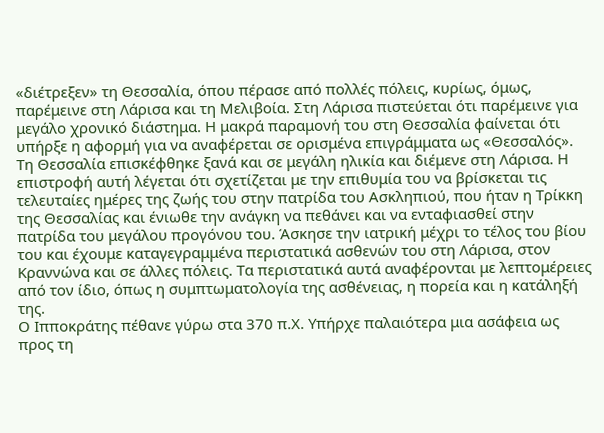«διέτρεξεν» τη Θεσσαλία, όπου πέρασε από πολλές πόλεις, κυρίως, όμως, παρέμεινε στη Λάρισα και τη Μελιβοία. Στη Λάρισα πιστεύεται ότι παρέμεινε για μεγάλο χρονικό διάστημα. Η μακρά παραμονή του στη Θεσσαλία φαίνεται ότι υπήρξε η αφορμή για να αναφέρεται σε ορισμένα επιγράμματα ως «Θεσσαλός».
Τη Θεσσαλία επισκέφθηκε ξανά και σε μεγάλη ηλικία και διέμενε στη Λάρισα. Η επιστροφή αυτή λέγεται ότι σχετίζεται με την επιθυμία του να βρίσκεται τις τελευταίες ημέρες της ζωής του στην πατρίδα του Ασκληπιού, που ήταν η Τρίκκη της Θεσσαλίας και ένιωθε την ανάγκη να πεθάνει και να ενταφιασθεί στην πατρίδα του μεγάλου προγόνου του. Άσκησε την ιατρική μέχρι το τέλος του βίου του και έχουμε καταγεγραμμένα περιστατικά ασθενών του στη Λάρισα, στον Κραννώνα και σε άλλες πόλεις. Τα περιστατικά αυτά αναφέρονται με λεπτομέρειες από τον ίδιο, όπως η συμπτωματολογία της ασθένειας, η πορεία και η κατάληξή της.
Ο Ιπποκράτης πέθανε γύρω στα 370 π.Χ. Υπήρχε παλαιότερα μια ασάφεια ως προς τη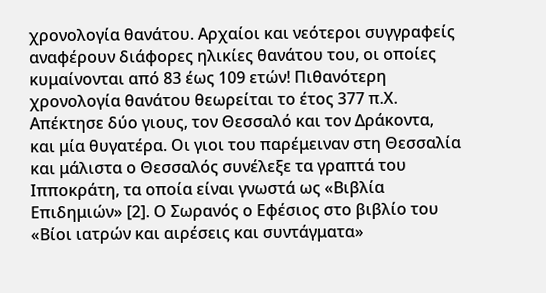χρονολογία θανάτου. Αρχαίοι και νεότεροι συγγραφείς αναφέρουν διάφορες ηλικίες θανάτου του, οι οποίες κυμαίνονται από 83 έως 109 ετών! Πιθανότερη χρονολογία θανάτου θεωρείται το έτος 377 π.Χ. Απέκτησε δύο γιους, τον Θεσσαλό και τον Δράκοντα, και μία θυγατέρα. Οι γιοι του παρέμειναν στη Θεσσαλία και μάλιστα ο Θεσσαλός συνέλεξε τα γραπτά του Ιπποκράτη, τα οποία είναι γνωστά ως «Βιβλία Επιδημιών» [2]. Ο Σωρανός ο Εφέσιος στο βιβλίο του «Βίοι ιατρών και αιρέσεις και συντάγματα»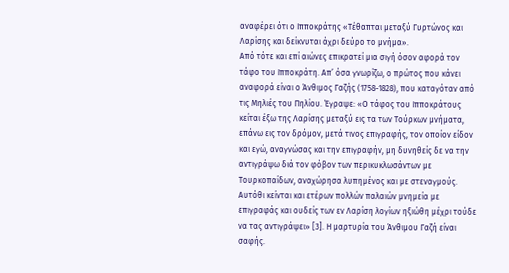αναφέρει ότι ο Ιπποκράτης «Τέθαπται μεταξύ Γυρτώνος και Λαρίσης και δείκνυται άχρι δεύρο το μνήμα».
Από τότε και επί αιώνες επικρατεί μια σιγή όσον αφορά τον τάφο του Ιπποκράτη. Απ’ όσα γνωρίζω, ο πρώτος που κάνει αναφορά είναι ο Άνθιμος Γαζής (1758-1828), που καταγόταν από τις Μηλιές του Πηλίου. Έγραψε: «Ο τάφος του Ιπποκράτους κείται έξω της Λαρίσης μεταξύ εις τα των Τούρκων μνήματα, επάνω εις τον δρόμον, μετά τινος επιγραφής, τον οποίον είδον και εγώ, αναγνώσας και την επιγραφήν, μη δυνηθείς δε να την αντιγράψω διά τον φόβον των περικυκλωσάντων με Τουρκοπαίδων, αναχώρησα λυπημένος και με στεναγμούς. Αυτόθι κείνται και ετέρων πολλών παλαιών μνημεία με επιγραφάς και ουδείς των εν Λαρίση λογίων ηξιώθη μέχρι τούδε να τας αντιγράψει» [3]. Η μαρτυρία του Άνθιμου Γαζή είναι σαφής.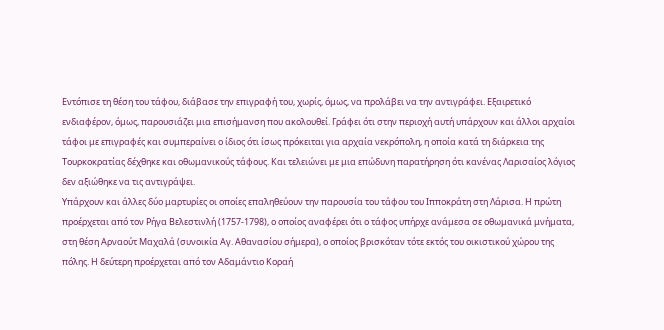Εντόπισε τη θέση του τάφου, διάβασε την επιγραφή του, χωρίς, όμως, να προλάβει να την αντιγράφει. Εξαιρετικό ενδιαφέρον, όμως, παρουσιάζει μια επισήμανση που ακολουθεί. Γράφει ότι στην περιοχή αυτή υπάρχουν και άλλοι αρχαίοι τάφοι με επιγραφές και συμπεραίνει ο ίδιος ότι ίσως πρόκειται για αρχαία νεκρόπολη, η οποία κατά τη διάρκεια της Τουρκοκρατίας δέχθηκε και οθωμανικούς τάφους. Και τελειώνει με μια επώδυνη παρατήρηση ότι κανένας Λαρισαίος λόγιος δεν αξιώθηκε να τις αντιγράψει.
Υπάρχουν και άλλες δύο μαρτυρίες οι οποίες επαληθεύουν την παρουσία του τάφου του Ιπποκράτη στη Λάρισα. Η πρώτη προέρχεται από τον Ρήγα Βελεστινλή (1757-1798), ο οποίος αναφέρει ότι ο τάφος υπήρχε ανάμεσα σε οθωμανικά μνήματα, στη θέση Αρναούτ Μαχαλά (συνοικία Αγ. Αθανασίου σήμερα), ο οποίος βρισκόταν τότε εκτός του οικιστικού χώρου της πόλης. Η δεύτερη προέρχεται από τον Αδαμάντιο Κοραή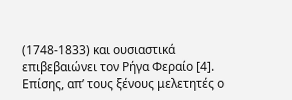(1748-1833) και ουσιαστικά επιβεβαιώνει τον Ρήγα Φεραίο [4].
Επίσης, απ’ τους ξένους μελετητές ο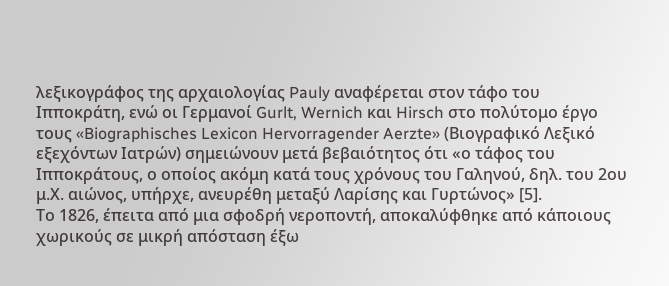λεξικογράφος της αρχαιολογίας Pauly αναφέρεται στον τάφο του Ιπποκράτη, ενώ οι Γερμανοί Gurlt, Wernich και Hirsch στο πολύτομο έργο τους «Biographisches Lexicon Hervorragender Aerzte» (Βιογραφικό Λεξικό εξεχόντων Ιατρών) σημειώνουν μετά βεβαιότητος ότι «ο τάφος του Ιπποκράτους, ο οποίος ακόμη κατά τους χρόνους του Γαληνού, δηλ. του 2ου μ.Χ. αιώνος, υπήρχε, ανευρέθη μεταξύ Λαρίσης και Γυρτώνος» [5].
Το 1826, έπειτα από μια σφοδρή νεροποντή, αποκαλύφθηκε από κάποιους χωρικούς σε μικρή απόσταση έξω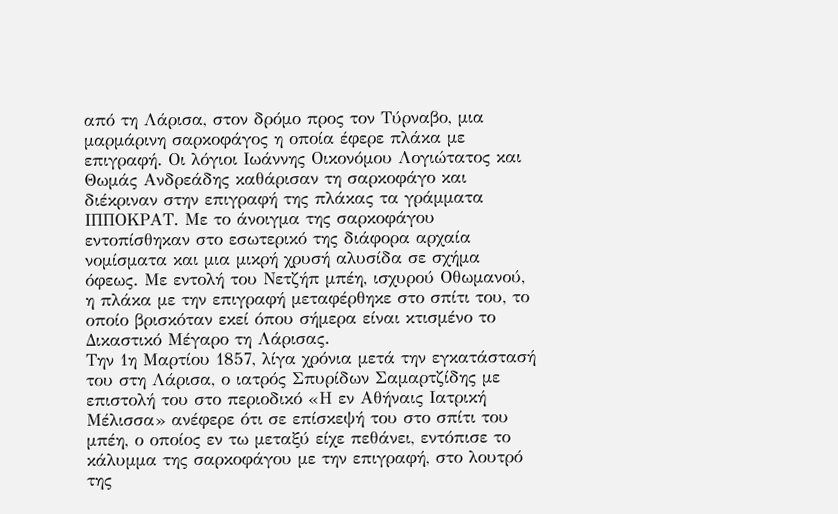από τη Λάρισα, στον δρόμο προς τον Τύρναβο, μια μαρμάρινη σαρκοφάγος η οποία έφερε πλάκα με επιγραφή. Οι λόγιοι Ιωάννης Οικονόμου Λογιώτατος και Θωμάς Ανδρεάδης καθάρισαν τη σαρκοφάγο και διέκριναν στην επιγραφή της πλάκας τα γράμματα ΙΠΠΟΚΡΑΤ. Με το άνοιγμα της σαρκοφάγου εντοπίσθηκαν στο εσωτερικό της διάφορα αρχαία νομίσματα και μια μικρή χρυσή αλυσίδα σε σχήμα όφεως. Με εντολή του Νετζήπ μπέη, ισχυρού Οθωμανού, η πλάκα με την επιγραφή μεταφέρθηκε στο σπίτι του, το οποίο βρισκόταν εκεί όπου σήμερα είναι κτισμένο το Δικαστικό Μέγαρο τη Λάρισας.
Την 1η Μαρτίου 1857, λίγα χρόνια μετά την εγκατάστασή του στη Λάρισα, ο ιατρός Σπυρίδων Σαμαρτζίδης με επιστολή του στο περιοδικό «Η εν Αθήναις Ιατρική Μέλισσα» ανέφερε ότι σε επίσκεψή του στο σπίτι του μπέη, ο οποίος εν τω μεταξύ είχε πεθάνει, εντόπισε το κάλυμμα της σαρκοφάγου με την επιγραφή, στο λουτρό της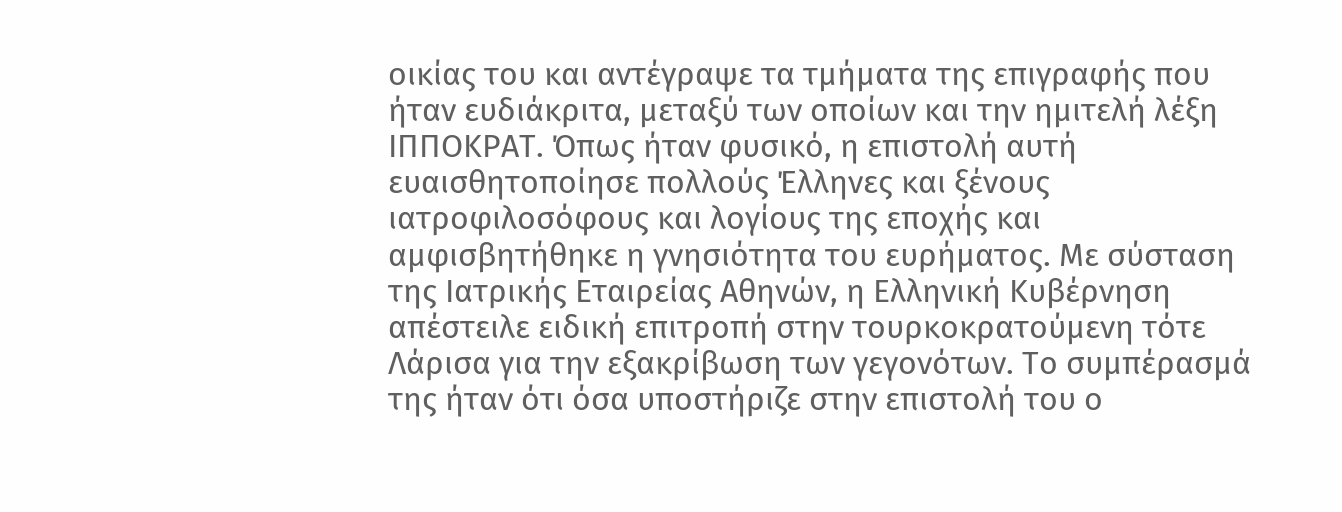οικίας του και αντέγραψε τα τμήματα της επιγραφής που ήταν ευδιάκριτα, μεταξύ των οποίων και την ημιτελή λέξη ΙΠΠΟΚΡΑΤ. Όπως ήταν φυσικό, η επιστολή αυτή ευαισθητοποίησε πολλούς Έλληνες και ξένους ιατροφιλοσόφους και λογίους της εποχής και αμφισβητήθηκε η γνησιότητα του ευρήματος. Με σύσταση της Ιατρικής Εταιρείας Αθηνών, η Ελληνική Κυβέρνηση απέστειλε ειδική επιτροπή στην τουρκοκρατούμενη τότε Λάρισα για την εξακρίβωση των γεγονότων. Το συμπέρασμά της ήταν ότι όσα υποστήριζε στην επιστολή του ο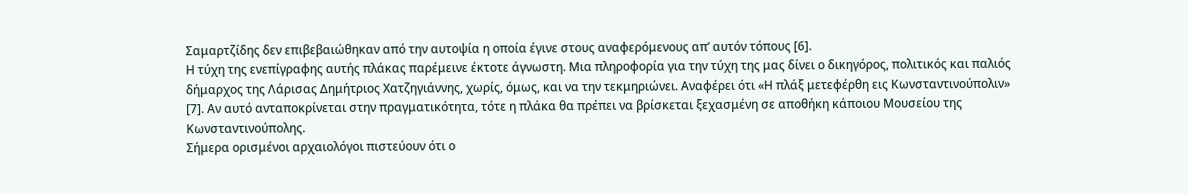Σαμαρτζίδης δεν επιβεβαιώθηκαν από την αυτοψία η οποία έγινε στους αναφερόμενους απ’ αυτόν τόπους [6].
Η τύχη της ενεπίγραφης αυτής πλάκας παρέμεινε έκτοτε άγνωστη. Μια πληροφορία για την τύχη της μας δίνει ο δικηγόρος, πολιτικός και παλιός δήμαρχος της Λάρισας Δημήτριος Χατζηγιάννης, χωρίς, όμως, και να την τεκμηριώνει. Αναφέρει ότι «Η πλάξ μετεφέρθη εις Κωνσταντινούπολιν» [7]. Αν αυτό ανταποκρίνεται στην πραγματικότητα, τότε η πλάκα θα πρέπει να βρίσκεται ξεχασμένη σε αποθήκη κάποιου Μουσείου της Κωνσταντινούπολης.
Σήμερα ορισμένοι αρχαιολόγοι πιστεύουν ότι ο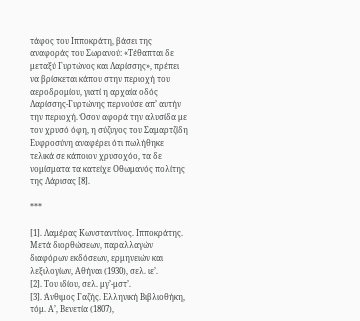τάφος του Ιπποκράτη, βάσει της αναφοράς του Σωρανού: «Τέθαπται δε μεταξύ Γυρτώνος και Λαρίσσης», πρέπει να βρίσκεται κάπου στην περιοχή του αεροδρομίου, γιατί η αρχαία οδός Λαρίσσης-Γυρτώνης περνούσε απ’ αυτήν την περιοχή. Όσον αφορά την αλυσίδα με τον χρυσό όφη, η σύζυγος του Σαμαρτζίδη Ευφροσύνη αναφέρει ότι πωλήθηκε τελικά σε κάποιον χρυσοχόο, τα δε νομίσματα τα κατείχε Οθωμανός πολίτης της Λάρισας [8].

***

[1]. Λαμέρας Κωνσταντίνος. Ιπποκράτης. Μετά διορθώσεων, παραλλαγών διαφόρων εκδόσεων, ερμηνειών και λεξιλογίων, Αθήναι (1930), σελ. ιε’.
[2]. Του ιδίου, σελ. μγ’-μστ’.
[3]. Άνθιμος Γαζής. Ελληνική Βιβλιοθήκη, τόμ. Α’, Βενετία (1807),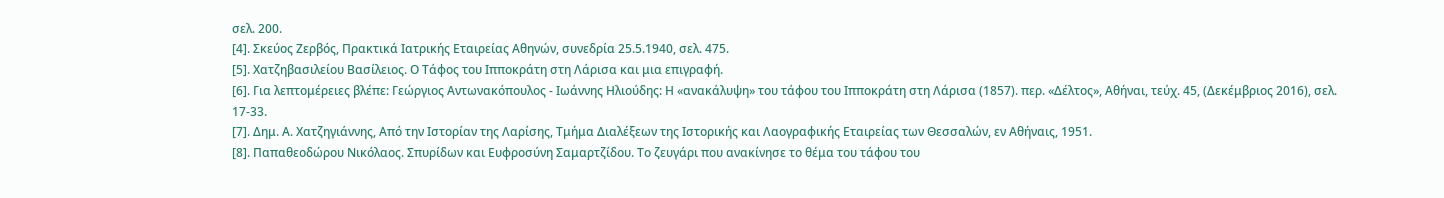σελ. 200.
[4]. Σκεύος Ζερβός, Πρακτικά Ιατρικής Εταιρείας Αθηνών, συνεδρία 25.5.1940, σελ. 475.
[5]. Χατζηβασιλείου Βασίλειος. Ο Τάφος του Ιπποκράτη στη Λάρισα και μια επιγραφή.
[6]. Για λεπτομέρειες βλέπε: Γεώργιος Αντωνακόπουλος - Ιωάννης Ηλιούδης: Η «ανακάλυψη» του τάφου του Ιπποκράτη στη Λάρισα (1857). περ. «Δέλτος», Αθήναι, τεύχ. 45, (Δεκέμβριος 2016), σελ. 17-33.
[7]. Δημ. Α. Χατζηγιάννης, Από την Ιστορίαν της Λαρίσης, Τμήμα Διαλέξεων της Ιστορικής και Λαογραφικής Εταιρείας των Θεσσαλών, εν Αθήναις, 1951.
[8]. Παπαθεοδώρου Νικόλαος. Σπυρίδων και Ευφροσύνη Σαμαρτζίδου. Το ζευγάρι που ανακίνησε το θέμα του τάφου του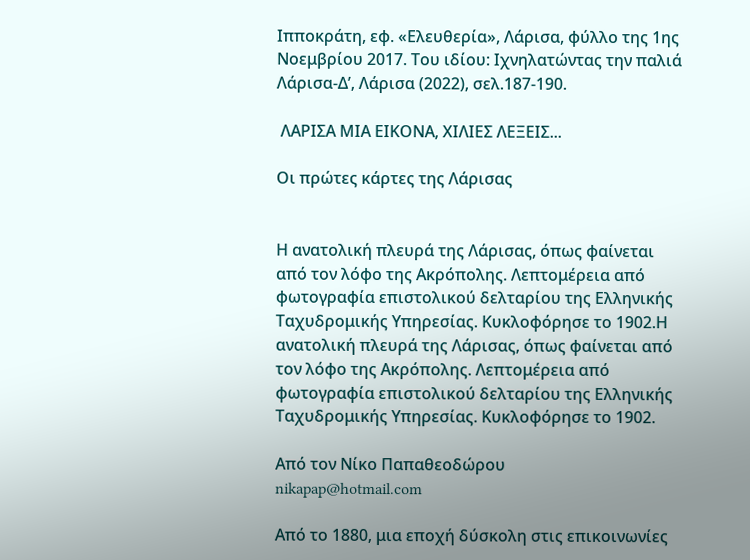Ιπποκράτη, εφ. «Ελευθερία», Λάρισα, φύλλο της 1ης Νοεμβρίου 2017. Του ιδίου: Ιχνηλατώντας την παλιά Λάρισα-Δ’, Λάρισα (2022), σελ.187-190.

 ΛΑΡΙΣΑ ΜΙΑ ΕΙΚΟΝΑ, ΧΙΛΙΕΣ ΛΕΞΕΙΣ...

Οι πρώτες κάρτες της Λάρισας


Η ανατολική πλευρά της Λάρισας, όπως φαίνεται από τον λόφο της Ακρόπολης. Λεπτομέρεια από  φωτογραφία επιστολικού δελταρίου της Ελληνικής Ταχυδρομικής Υπηρεσίας. Κυκλοφόρησε το 1902.Η ανατολική πλευρά της Λάρισας, όπως φαίνεται από τον λόφο της Ακρόπολης. Λεπτομέρεια από φωτογραφία επιστολικού δελταρίου της Ελληνικής Ταχυδρομικής Υπηρεσίας. Κυκλοφόρησε το 1902.

Από τον Νίκο Παπαθεοδώρου
nikapap@hotmail.com

Από το 1880, μια εποχή δύσκολη στις επικοινωνίες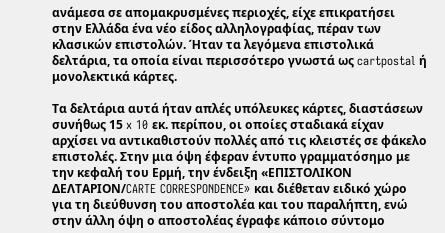ανάμεσα σε απομακρυσμένες περιοχές, είχε επικρατήσει στην Ελλάδα ένα νέο είδος αλληλογραφίας, πέραν των κλασικών επιστολών. Ήταν τα λεγόμενα επιστολικά δελτάρια, τα οποία είναι περισσότερο γνωστά ως cartpostal ή μονολεκτικά κάρτες.

Τα δελτάρια αυτά ήταν απλές υπόλευκες κάρτες, διαστάσεων συνήθως 15 x 10 εκ. περίπου, οι οποίες σταδιακά είχαν αρχίσει να αντικαθιστούν πολλές από τις κλειστές σε φάκελο επιστολές. Στην μια όψη έφεραν έντυπο γραμματόσημο με την κεφαλή του Ερμή, την ένδειξη «ΕΠΙΣΤΟΛΙΚΟΝ ΔΕΛΤΑΡΙΟΝ/CARTE CORRESPONDENCE» και διέθεταν ειδικό χώρο για τη διεύθυνση του αποστολέα και του παραλήπτη, ενώ στην άλλη όψη ο αποστολέας έγραφε κάποιο σύντομο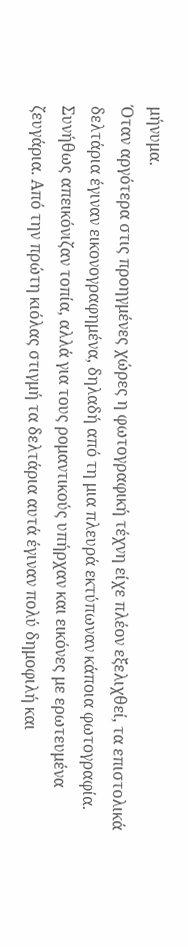μήνυμα.
Όταν αργότερα στις προηγμένες χώρες η φωτογραφική τέχνη είχε πλέον εξελιχθεί, τα επιστολικά δελτάρια έγιναν εικονογραφημένα, δηλαδή από τη μια πλευρά εκτύπωναν κάποια φωτογραφία. Συνήθως απεικόνιζαν τοπία, αλλά για τους ρομαντικούς υπήρχαν και εικόνες με ερωτευμένα ζευγάρια. Από την πρώτη κιόλας στιγμή τα δελτάρια αυτά έγιναν πολύ δημοφιλή και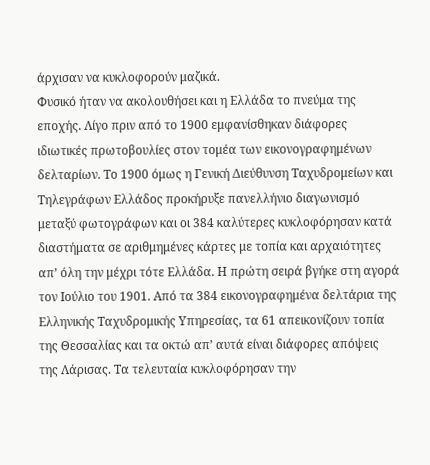άρχισαν να κυκλοφορούν μαζικά.
Φυσικό ήταν να ακολουθήσει και η Ελλάδα το πνεύμα της εποχής. Λίγο πριν από το 1900 εμφανίσθηκαν διάφορες ιδιωτικές πρωτοβουλίες στον τομέα των εικονογραφημένων δελταρίων. Το 1900 όμως η Γενική Διεύθυνση Ταχυδρομείων και Τηλεγράφων Ελλάδος προκήρυξε πανελλήνιο διαγωνισμό μεταξύ φωτογράφων και οι 384 καλύτερες κυκλοφόρησαν κατά διαστήματα σε αριθμημένες κάρτες με τοπία και αρχαιότητες απ’ όλη την μέχρι τότε Ελλάδα. Η πρώτη σειρά βγήκε στη αγορά τον Ιούλιο του 1901. Από τα 384 εικονογραφημένα δελτάρια της Ελληνικής Ταχυδρομικής Υπηρεσίας, τα 61 απεικονίζουν τοπία της Θεσσαλίας και τα οκτώ απ’ αυτά είναι διάφορες απόψεις της Λάρισας. Τα τελευταία κυκλοφόρησαν την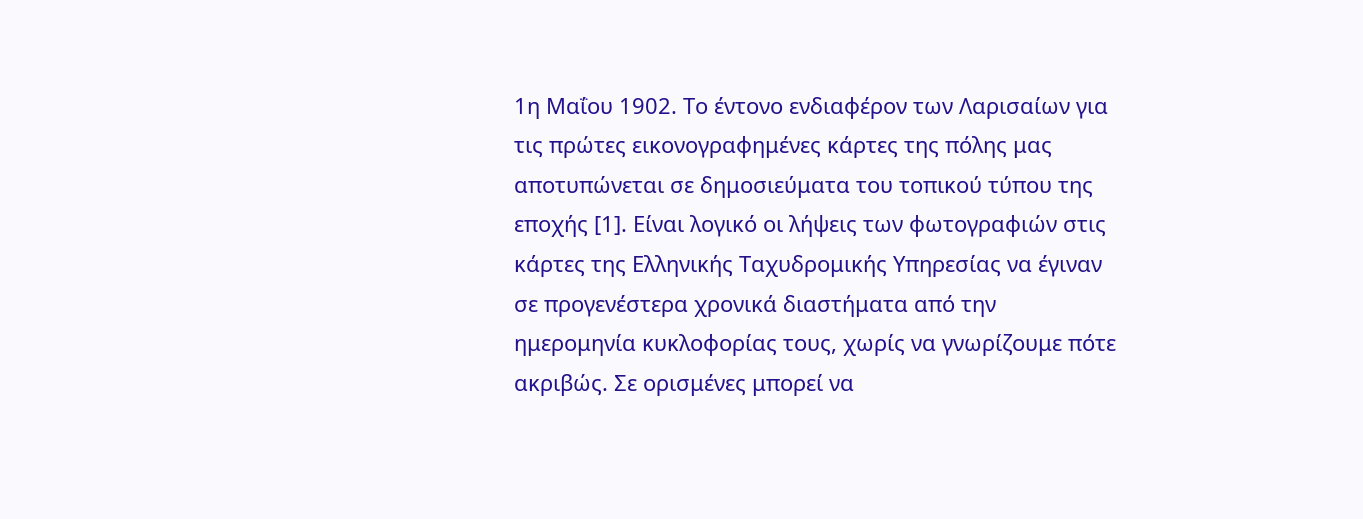1η Μαΐου 1902. Το έντονο ενδιαφέρον των Λαρισαίων για τις πρώτες εικονογραφημένες κάρτες της πόλης μας αποτυπώνεται σε δημοσιεύματα του τοπικού τύπου της εποχής [1]. Είναι λογικό οι λήψεις των φωτογραφιών στις κάρτες της Ελληνικής Ταχυδρομικής Υπηρεσίας να έγιναν σε προγενέστερα χρονικά διαστήματα από την ημερομηνία κυκλοφορίας τους, χωρίς να γνωρίζουμε πότε ακριβώς. Σε ορισμένες μπορεί να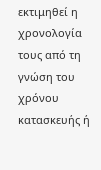εκτιμηθεί η χρονολογία τους από τη γνώση του χρόνου κατασκευής ή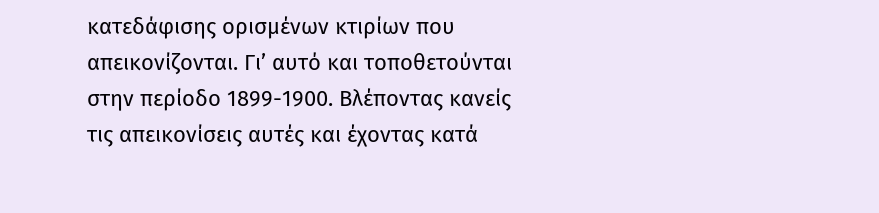κατεδάφισης ορισμένων κτιρίων που απεικονίζονται. Γι’ αυτό και τοποθετούνται στην περίοδο 1899-1900. Βλέποντας κανείς τις απεικονίσεις αυτές και έχοντας κατά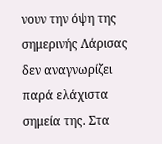νουν την όψη της σημερινής Λάρισας δεν αναγνωρίζει παρά ελάχιστα σημεία της. Στα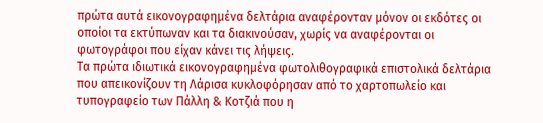πρώτα αυτά εικονογραφημένα δελτάρια αναφέρονταν μόνον οι εκδότες οι οποίοι τα εκτύπωναν και τα διακινούσαν, χωρίς να αναφέρονται οι φωτογράφοι που είχαν κάνει τις λήψεις.
Τα πρώτα ιδιωτικά εικονογραφημένα φωτολιθογραφικά επιστολικά δελτάρια που απεικονίζουν τη Λάρισα κυκλοφόρησαν από το χαρτοπωλείο και τυπογραφείο των Πάλλη & Κοτζιά που η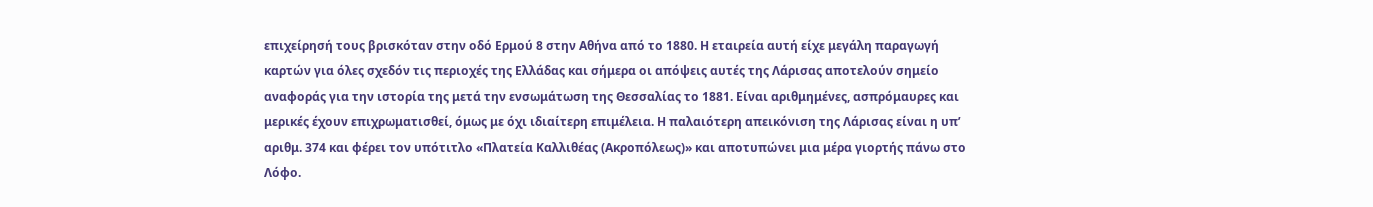επιχείρησή τους βρισκόταν στην οδό Ερμού 8 στην Αθήνα από το 1880. Η εταιρεία αυτή είχε μεγάλη παραγωγή καρτών για όλες σχεδόν τις περιοχές της Ελλάδας και σήμερα οι απόψεις αυτές της Λάρισας αποτελούν σημείο αναφοράς για την ιστορία της μετά την ενσωμάτωση της Θεσσαλίας το 1881. Είναι αριθμημένες, ασπρόμαυρες και μερικές έχουν επιχρωματισθεί, όμως με όχι ιδιαίτερη επιμέλεια. Η παλαιότερη απεικόνιση της Λάρισας είναι η υπ’ αριθμ. 374 και φέρει τον υπότιτλο «Πλατεία Καλλιθέας (Ακροπόλεως)» και αποτυπώνει μια μέρα γιορτής πάνω στο Λόφο.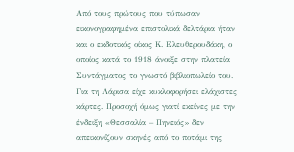Από τους πρώτους που τύπωσαν εικονογραφημένα επιστολικά δελτάρια ήταν και ο εκδοτικός οίκος Κ. Ελευθερουδάκη, ο οποίος κατά το 1918 άνοιξε στην πλατεία Συντάγματος το γνωστό βιβλιοπωλείο του. Για τη Λάρισα είχε κυκλοφορήσει ελάχιστες κάρτες. Προσοχή όμως γιατί εκείνες με την ένδειξη «Θεσσαλία – Πηνειός» δεν απεικονίζουν σκηνές από το ποτάμι της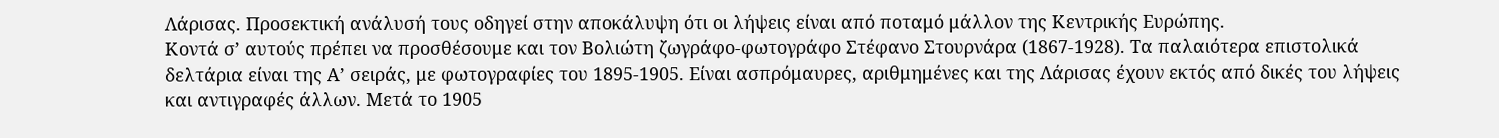Λάρισας. Προσεκτική ανάλυσή τους οδηγεί στην αποκάλυψη ότι οι λήψεις είναι από ποταμό μάλλον της Κεντρικής Ευρώπης.
Κοντά σ’ αυτούς πρέπει να προσθέσουμε και τον Βολιώτη ζωγράφο-φωτογράφο Στέφανο Στουρνάρα (1867-1928). Τα παλαιότερα επιστολικά δελτάρια είναι της Α’ σειράς, με φωτογραφίες του 1895-1905. Είναι ασπρόμαυρες, αριθμημένες και της Λάρισας έχουν εκτός από δικές του λήψεις και αντιγραφές άλλων. Μετά το 1905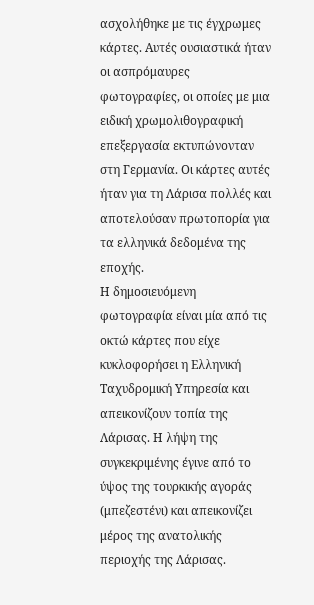ασχολήθηκε με τις έγχρωμες κάρτες. Αυτές ουσιαστικά ήταν οι ασπρόμαυρες φωτογραφίες, οι οποίες με μια ειδική χρωμολιθογραφική επεξεργασία εκτυπώνονταν στη Γερμανία. Οι κάρτες αυτές ήταν για τη Λάρισα πολλές και αποτελούσαν πρωτοπορία για τα ελληνικά δεδομένα της εποχής.
Η δημοσιευόμενη φωτογραφία είναι μία από τις οκτώ κάρτες που είχε κυκλοφορήσει η Ελληνική Ταχυδρομική Υπηρεσία και απεικονίζουν τοπία της Λάρισας. Η λήψη της συγκεκριμένης έγινε από το ύψος της τουρκικής αγοράς (μπεζεστένι) και απεικονίζει μέρος της ανατολικής περιοχής της Λάρισας.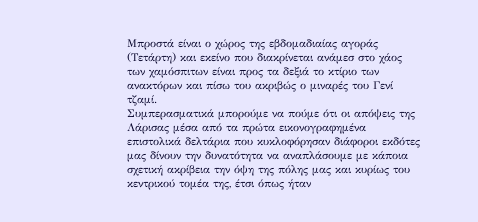Μπροστά είναι ο χώρος της εβδομαδιαίας αγοράς (Τετάρτη) και εκείνο που διακρίνεται ανάμεσ στο χάος των χαμόσπιτων είναι προς τα δεξιά το κτίριο των ανακτόρων και πίσω του ακριβώς ο μιναρές του Γενί τζαμί.
Συμπερασματικά μπορούμε να πούμε ότι οι απόψεις της Λάρισας μέσα από τα πρώτα εικονογραφημένα επιστολικά δελτάρια που κυκλοφόρησαν διάφοροι εκδότες μας δίνουν την δυνατότητα να αναπλάσουμε με κάποια σχετική ακρίβεια την όψη της πόλης μας και κυρίως του κεντρικού τομέα της, έτσι όπως ήταν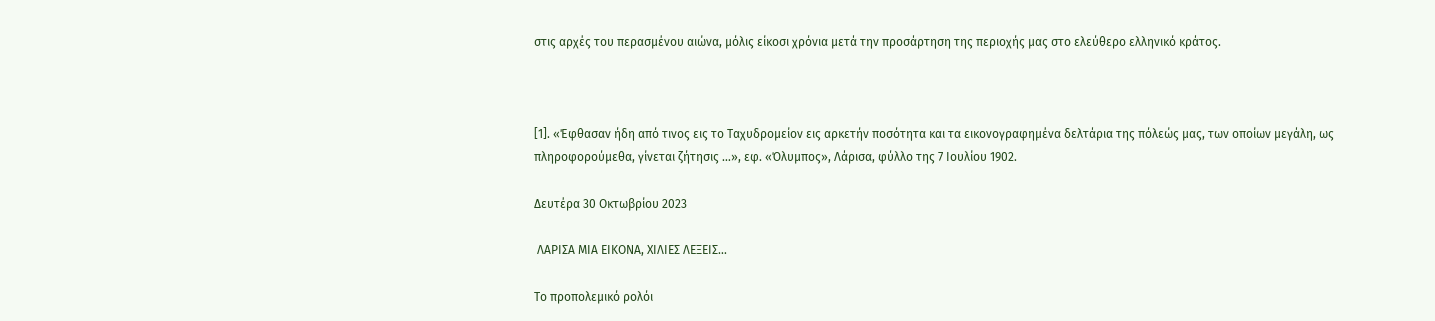στις αρχές του περασμένου αιώνα, μόλις είκοσι χρόνια μετά την προσάρτηση της περιοχής μας στο ελεύθερο ελληνικό κράτος.



[1]. «Έφθασαν ήδη από τινος εις το Ταχυδρομείον εις αρκετήν ποσότητα και τα εικονογραφημένα δελτάρια της πόλεώς μας, των οποίων μεγάλη, ως πληροφορούμεθα, γίνεται ζήτησις …», εφ. «Όλυμπος», Λάρισα, φύλλο της 7 Ιουλίου 1902.

Δευτέρα 30 Οκτωβρίου 2023

 ΛΑΡΙΣΑ ΜΙΑ ΕΙΚΟΝΑ, ΧΙΛΙΕΣ ΛΕΞΕΙΣ...

Το προπολεμικό ρολόι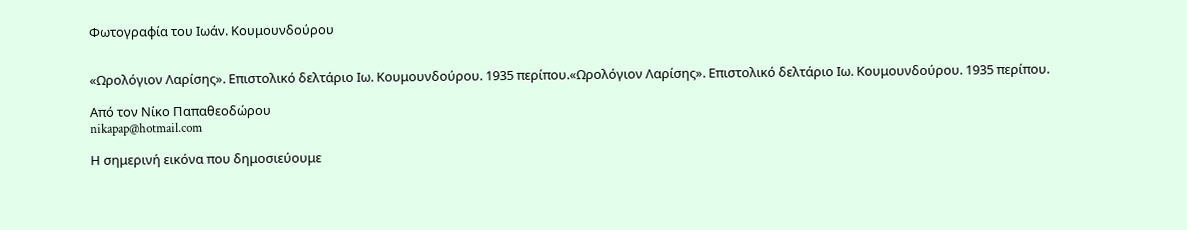Φωτογραφία του Ιωάν. Κουμουνδούρου


«Ωρολόγιον Λαρίσης». Επιστολικό δελτάριο Ιω. Κουμουνδούρου. 1935 περίπου.«Ωρολόγιον Λαρίσης». Επιστολικό δελτάριο Ιω. Κουμουνδούρου. 1935 περίπου.

Από τον Νίκο Παπαθεοδώρου
nikapap@hotmail.com

Η σημερινή εικόνα που δημοσιεύουμε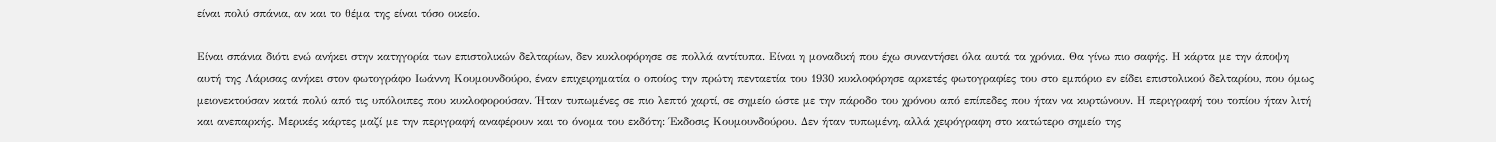είναι πολύ σπάνια, αν και το θέμα της είναι τόσο οικείο.

Είναι σπάνια διότι ενώ ανήκει στην κατηγορία των επιστολικών δελταρίων, δεν κυκλοφόρησε σε πολλά αντίτυπα. Είναι η μοναδική που έχω συναντήσει όλα αυτά τα χρόνια. Θα γίνω πιο σαφής. Η κάρτα με την άποψη αυτή της Λάρισας ανήκει στον φωτογράφο Ιωάννη Κουμουνδούρο, έναν επιχειρηματία ο οποίος την πρώτη πενταετία του 1930 κυκλοφόρησε αρκετές φωτογραφίες του στο εμπόριο εν είδει επιστολικού δελταρίου, που όμως μειονεκτούσαν κατά πολύ από τις υπόλοιπες που κυκλοφορούσαν. Ήταν τυπωμένες σε πιο λεπτό χαρτί, σε σημείο ώστε με την πάροδο του χρόνου από επίπεδες που ήταν να κυρτώνουν. Η περιγραφή του τοπίου ήταν λιτή και ανεπαρκής. Μερικές κάρτες μαζί με την περιγραφή αναφέρουν και το όνομα του εκδότη: Έκδοσις Κουμουνδούρου. Δεν ήταν τυπωμένη, αλλά χειρόγραφη στο κατώτερο σημείο της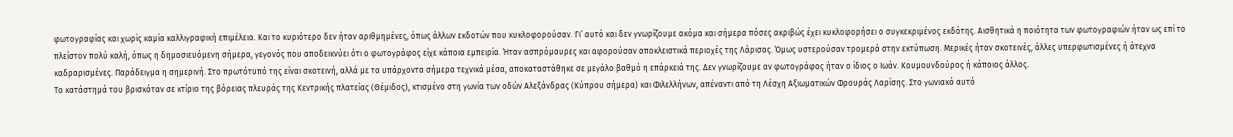φωτογραφίας και χωρίς καμία καλλιγραφική επιμέλεια. Και το κυριότερο δεν ήταν αριθμημένες, όπως άλλων εκδοτών που κυκλοφορούσαν. Γι’ αυτό και δεν γνωρίζουμε ακόμα και σήμερα πόσες ακριβώς έχει κυκλοφορήσει ο συγκεκριμένος εκδότης. Αισθητικά η ποιότητα των φωτογραφιών ήταν ως επί το πλείστον πολύ καλή, όπως η δημοσιευόμενη σήμερα, γεγονός που αποδεικνύει ότι ο φωτογράφος είχε κάποια εμπειρία. Ήταν ασπρόμαυρες και αφορούσαν αποκλειστικά περιοχές της Λάρισας. Όμως υστερούσαν τρομερά στην εκτύπωση. Μερικές ήταν σκοτεινές, άλλες υπερφωτισμένες ή άτεχνα καδραρισμένες. Παράδειγμα η σημερινή. Στο πρωτότυπό της είναι σκοτεινή, αλλά με τα υπάρχοντα σήμερα τεχνικά μέσα, αποκαταστάθηκε σε μεγάλο βαθμό η επάρκειά της. Δεν γνωρίζουμε αν φωτογράφος ήταν ο ίδιος ο Ιωάν. Κουμουνδούρος ή κάποιος άλλος.
Το κατάστημά του βρισκόταν σε κτίριο της βόρειας πλευράς της Κεντρικής πλατείας (Θέμιδος), κτισμένο στη γωνία των οδών Αλεξάνδρας (Κύπρου σήμερα) και Φιλελλήνων, απέναντι από τη Λέσχη Αξιωματικών Φρουράς Λαρίσης. Στο γωνιακό αυτό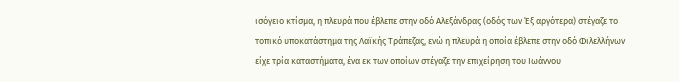ισόγειο κτίσμα, η πλευρά που έβλεπε στην οδό Αλεξάνδρας (οδός των Έξ αργότερα) στέγαζε το τοπικό υποκατάστημα της Λαϊκής Τράπεζας, ενώ η πλευρά η οποία έβλεπε στην οδό Φιλελλήνων είχε τρία καταστήματα, ένα εκ των οποίων στέγαζε την επιχείρηση του Ιωάννου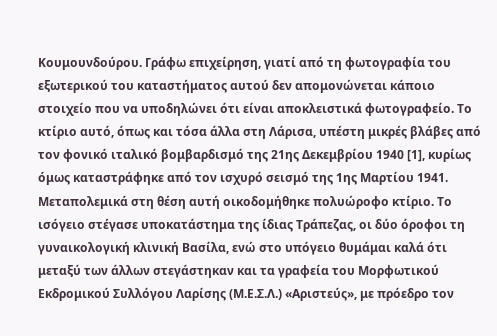Κουμουνδούρου. Γράφω επιχείρηση, γιατί από τη φωτογραφία του εξωτερικού του καταστήματος αυτού δεν απομονώνεται κάποιο στοιχείο που να υποδηλώνει ότι είναι αποκλειστικά φωτογραφείο. Το κτίριο αυτό, όπως και τόσα άλλα στη Λάρισα, υπέστη μικρές βλάβες από τον φονικό ιταλικό βομβαρδισμό της 21ης Δεκεμβρίου 1940 [1], κυρίως όμως καταστράφηκε από τον ισχυρό σεισμό της 1ης Μαρτίου 1941. Μεταπολεμικά στη θέση αυτή οικοδομήθηκε πολυώροφο κτίριο. Το ισόγειο στέγασε υποκατάστημα της ίδιας Τράπεζας, οι δύο όροφοι τη γυναικολογική κλινική Βασίλα, ενώ στο υπόγειο θυμάμαι καλά ότι μεταξύ των άλλων στεγάστηκαν και τα γραφεία του Μορφωτικού Εκδρομικού Συλλόγου Λαρίσης (Μ.Ε.Σ.Λ.) «Αριστεύς», με πρόεδρο τον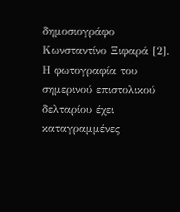δημοσιογράφο Κωνσταντίνο Ξιφαρά [2].
Η φωτογραφία του σημερινού επιστολικού δελταρίου έχει καταγραμμένες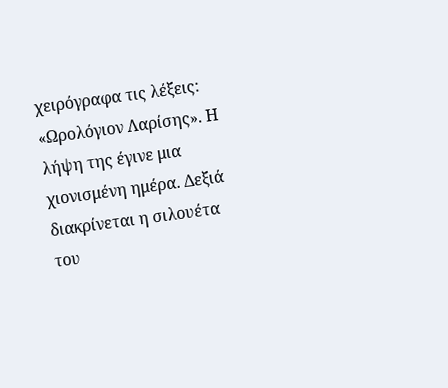χειρόγραφα τις λέξεις: «Ωρολόγιον Λαρίσης». Η λήψη της έγινε μια χιονισμένη ημέρα. Δεξιά διακρίνεται η σιλουέτα του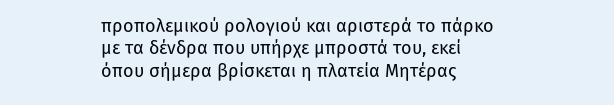προπολεμικού ρολογιού και αριστερά το πάρκο με τα δένδρα που υπήρχε μπροστά του, εκεί όπου σήμερα βρίσκεται η πλατεία Μητέρας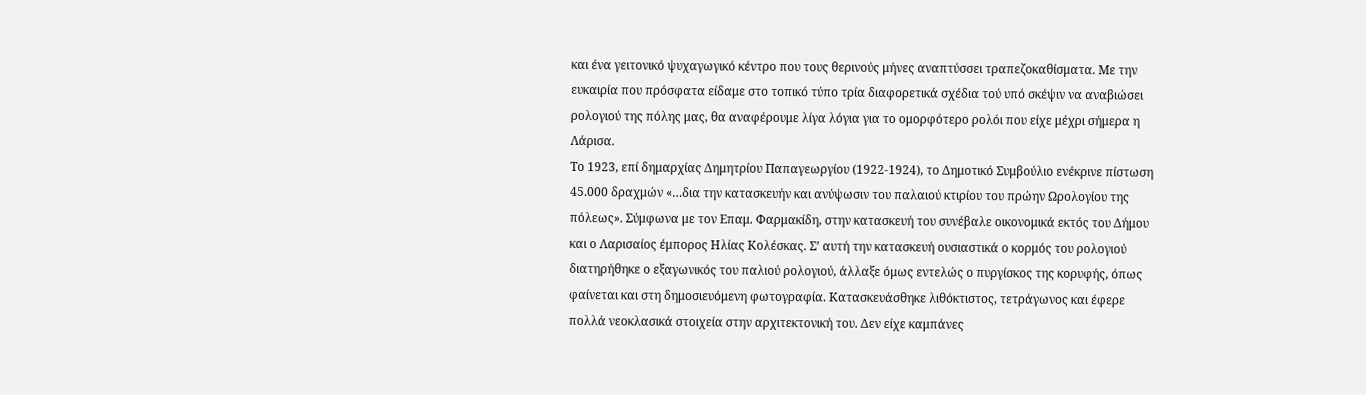και ένα γειτονικό ψυχαγωγικό κέντρο που τους θερινούς μήνες αναπτύσσει τραπεζοκαθίσματα. Με την ευκαιρία που πρόσφατα είδαμε στο τοπικό τύπο τρία διαφορετικά σχέδια τού υπό σκέψιν να αναβιώσει ρολογιού της πόλης μας, θα αναφέρουμε λίγα λόγια για το ομορφότερο ρολόι που είχε μέχρι σήμερα η Λάρισα.
Το 1923, επί δημαρχίας Δημητρίου Παπαγεωργίου (1922-1924), το Δημοτικό Συμβούλιο ενέκρινε πίστωση 45.000 δραχμών «…δια την κατασκευήν και ανύψωσιν του παλαιού κτιρίου του πρώην Ωρολογίου της πόλεως». Σύμφωνα με τον Επαμ. Φαρμακίδη, στην κατασκευή του συνέβαλε οικονομικά εκτός του Δήμου και ο Λαρισαίος έμπορος Ηλίας Κολέσκας. Σ’ αυτή την κατασκευή ουσιαστικά ο κορμός του ρολογιού διατηρήθηκε ο εξαγωνικός του παλιού ρολογιού, άλλαξε όμως εντελώς ο πυργίσκος της κορυφής, όπως φαίνεται και στη δημοσιευόμενη φωτογραφία. Κατασκευάσθηκε λιθόκτιστος, τετράγωνος και έφερε πολλά νεοκλασικά στοιχεία στην αρχιτεκτονική του. Δεν είχε καμπάνες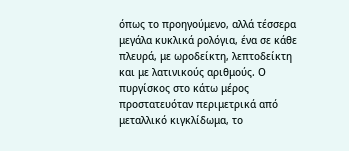όπως το προηγούμενο, αλλά τέσσερα μεγάλα κυκλικά ρολόγια, ένα σε κάθε πλευρά, με ωροδείκτη, λεπτοδείκτη και με λατινικούς αριθμούς. Ο πυργίσκος στο κάτω μέρος προστατευόταν περιμετρικά από μεταλλικό κιγκλίδωμα, το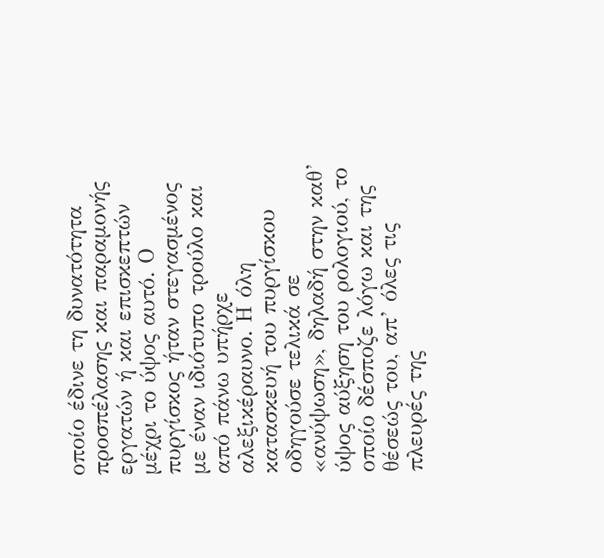οποίο έδινε τη δυνατότητα προσπέλασης και παραμονής εργατών ή και επισκεπτών μέχρι το ύψος αυτό. Ο πυργίσκος ήταν στεγασμένος με έναν ιδιότυπο τρούλο και από πάνω υπήρχε αλεξικέραυνο. Η όλη κατασκευή του πυργίσκου οδηγούσε τελικά σε «ανύψωση», δηλαδή στην καθ’ ύψος αύξηση του ρολογιού, το οποίο δέσποζε λόγω και της θέσεώς του, απ’ όλες τις πλευρές της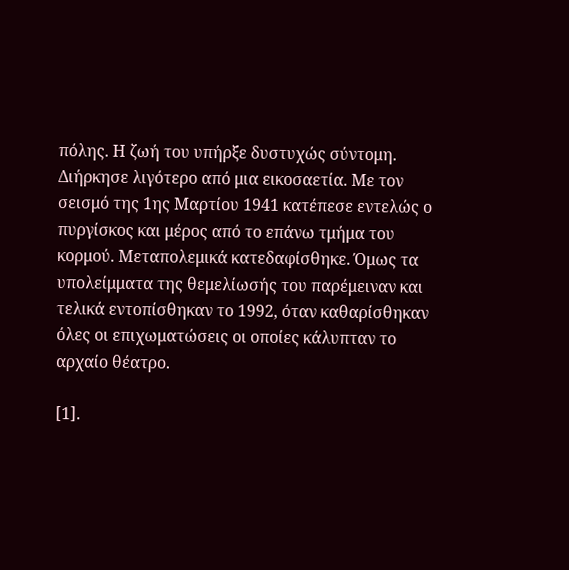πόλης. Η ζωή του υπήρξε δυστυχώς σύντομη. Διήρκησε λιγότερο από μια εικοσαετία. Με τον σεισμό της 1ης Μαρτίου 1941 κατέπεσε εντελώς ο πυργίσκος και μέρος από το επάνω τμήμα του κορμού. Μεταπολεμικά κατεδαφίσθηκε. Όμως τα υπολείμματα της θεμελίωσής του παρέμειναν και τελικά εντοπίσθηκαν το 1992, όταν καθαρίσθηκαν όλες οι επιχωματώσεις οι οποίες κάλυπταν το αρχαίο θέατρο.

[1].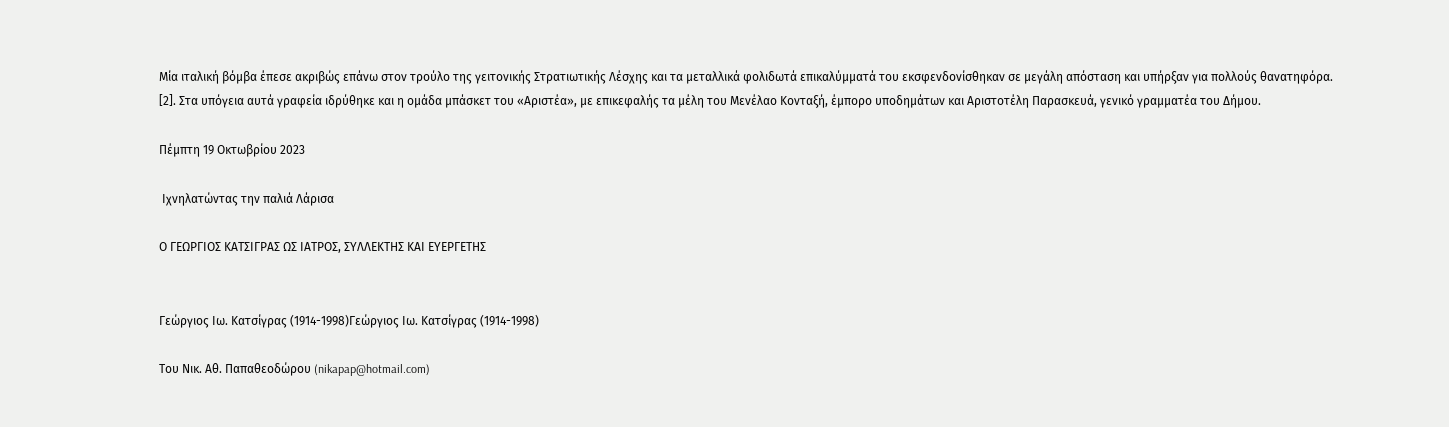Μία ιταλική βόμβα έπεσε ακριβώς επάνω στον τρούλο της γειτονικής Στρατιωτικής Λέσχης και τα μεταλλικά φολιδωτά επικαλύμματά του εκσφενδονίσθηκαν σε μεγάλη απόσταση και υπήρξαν για πολλούς θανατηφόρα.
[2]. Στα υπόγεια αυτά γραφεία ιδρύθηκε και η ομάδα μπάσκετ του «Αριστέα», με επικεφαλής τα μέλη του Μενέλαο Κονταξή, έμπορο υποδημάτων και Αριστοτέλη Παρασκευά, γενικό γραμματέα του Δήμου.

Πέμπτη 19 Οκτωβρίου 2023

 Ιχνηλατώντας την παλιά Λάρισα

Ο ΓΕΩΡΓΙΟΣ ΚΑΤΣΙΓΡΑΣ ΩΣ ΙΑΤΡΟΣ, ΣΥΛΛΕΚΤΗΣ ΚΑΙ ΕΥΕΡΓΕΤΗΣ


Γεώργιος Ιω. Κατσίγρας (1914-1998)Γεώργιος Ιω. Κατσίγρας (1914-1998)

Του Νικ. Αθ. Παπαθεοδώρου (nikapap@hotmail.com)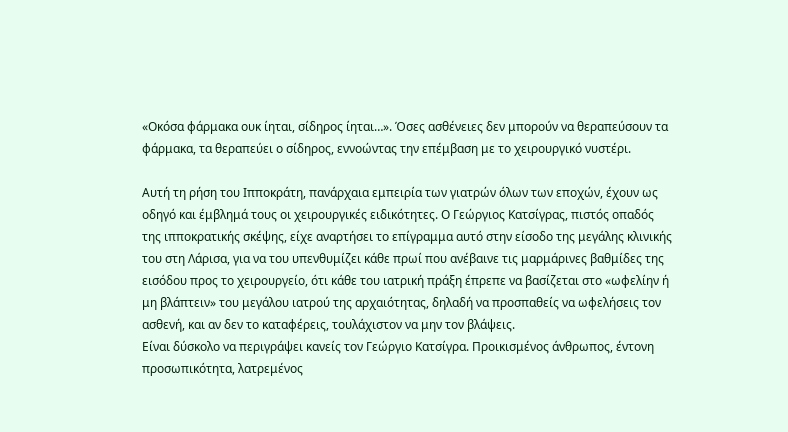«Οκόσα φάρμακα ουκ ίηται, σίδηρος ίηται…». Όσες ασθένειες δεν μπορούν να θεραπεύσουν τα φάρμακα, τα θεραπεύει ο σίδηρος, εννοώντας την επέμβαση με το χειρουργικό νυστέρι.

Αυτή τη ρήση του Ιπποκράτη, πανάρχαια εμπειρία των γιατρών όλων των εποχών, έχουν ως οδηγό και έμβλημά τους οι χειρουργικές ειδικότητες. Ο Γεώργιος Κατσίγρας, πιστός οπαδός της ιπποκρατικής σκέψης, είχε αναρτήσει το επίγραμμα αυτό στην είσοδο της μεγάλης κλινικής του στη Λάρισα, για να του υπενθυμίζει κάθε πρωί που ανέβαινε τις μαρμάρινες βαθμίδες της εισόδου προς το χειρουργείο, ότι κάθε του ιατρική πράξη έπρεπε να βασίζεται στο «ωφελίην ή μη βλάπτειν» του μεγάλου ιατρού της αρχαιότητας, δηλαδή να προσπαθείς να ωφελήσεις τον ασθενή, και αν δεν το καταφέρεις, τουλάχιστον να μην τον βλάψεις.
Είναι δύσκολο να περιγράψει κανείς τον Γεώργιο Κατσίγρα. Προικισμένος άνθρωπος, έντονη προσωπικότητα, λατρεμένος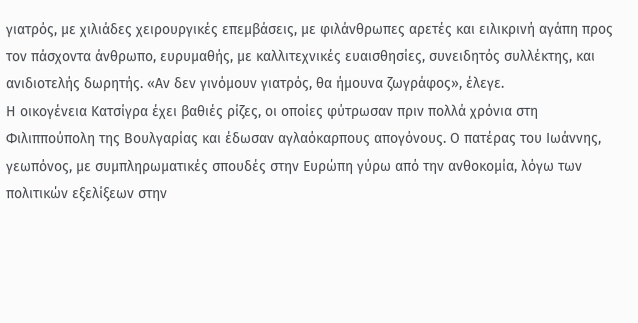γιατρός, με χιλιάδες χειρουργικές επεμβάσεις, με φιλάνθρωπες αρετές και ειλικρινή αγάπη προς τον πάσχοντα άνθρωπο, ευρυμαθής, με καλλιτεχνικές ευαισθησίες, συνειδητός συλλέκτης, και ανιδιοτελής δωρητής. «Αν δεν γινόμουν γιατρός, θα ήμουνα ζωγράφος», έλεγε.
Η οικογένεια Κατσίγρα έχει βαθιές ρίζες, οι οποίες φύτρωσαν πριν πολλά χρόνια στη Φιλιππούπολη της Βουλγαρίας και έδωσαν αγλαόκαρπους απογόνους. Ο πατέρας του Ιωάννης, γεωπόνος, με συμπληρωματικές σπουδές στην Ευρώπη γύρω από την ανθοκομία, λόγω των πολιτικών εξελίξεων στην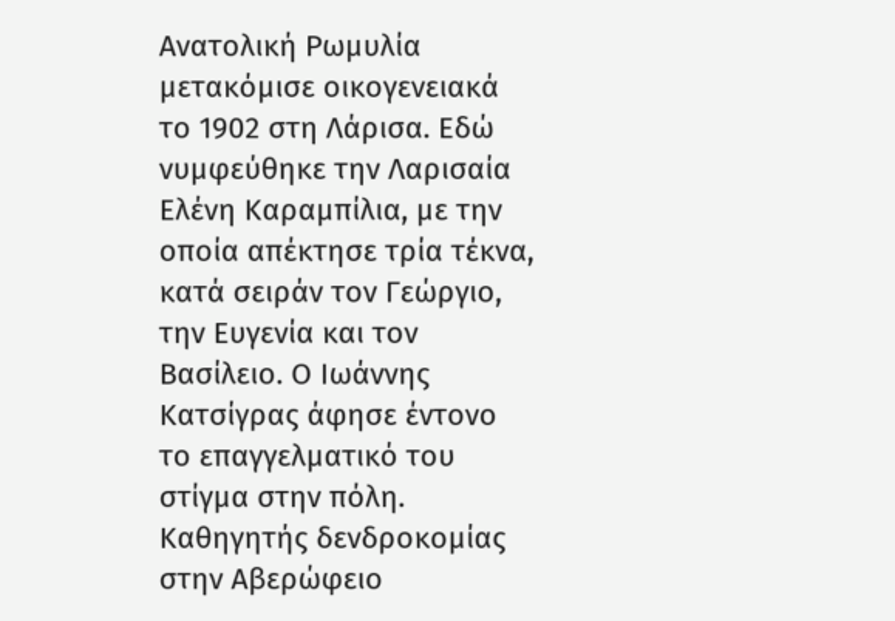Ανατολική Ρωμυλία μετακόμισε οικογενειακά το 1902 στη Λάρισα. Εδώ νυμφεύθηκε την Λαρισαία Ελένη Καραμπίλια, με την οποία απέκτησε τρία τέκνα, κατά σειράν τον Γεώργιο, την Ευγενία και τον Βασίλειο. Ο Ιωάννης Κατσίγρας άφησε έντονο το επαγγελματικό του στίγμα στην πόλη. Καθηγητής δενδροκομίας στην Αβερώφειο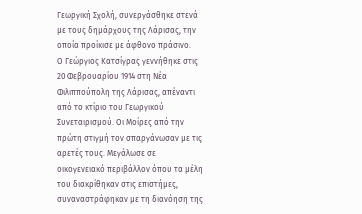Γεωργική Σχολή, συνεργάσθηκε στενά με τους δημάρχους της Λάρισας, την οποία προίκισε με άφθονο πράσινο.
Ο Γεώργιος Κατσίγρας γεννήθηκε στις 20 Φεβρουαρίου 1914 στη Νέα Φιλιππούπολη της Λάρισας, απέναντι από το κτίριο του Γεωργικού Συνεταιρισμού. Οι Μοίρες από την πρώτη στιγμή τον σπαργάνωσαν με τις αρετές τους. Μεγάλωσε σε οικογενειακό περιβάλλον όπου τα μέλη του διακρίθηκαν στις επιστήμες, συναναστράφηκαν με τη διανόηση της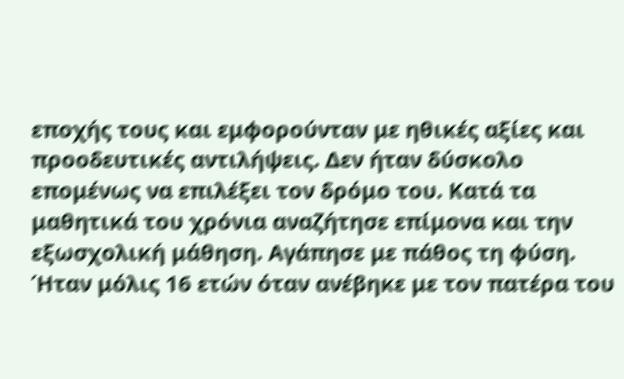εποχής τους και εμφορούνταν με ηθικές αξίες και προοδευτικές αντιλήψεις. Δεν ήταν δύσκολο επομένως να επιλέξει τον δρόμο του. Κατά τα μαθητικά του χρόνια αναζήτησε επίμονα και την εξωσχολική μάθηση. Αγάπησε με πάθος τη φύση. Ήταν μόλις 16 ετών όταν ανέβηκε με τον πατέρα του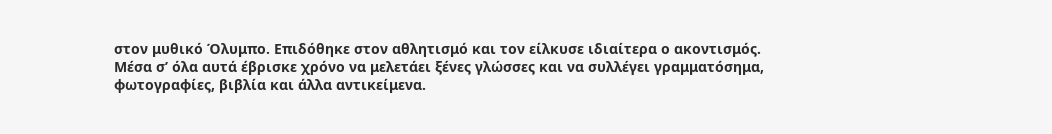στον μυθικό Όλυμπο. Επιδόθηκε στον αθλητισμό και τον είλκυσε ιδιαίτερα ο ακοντισμός. Μέσα σ’ όλα αυτά έβρισκε χρόνο να μελετάει ξένες γλώσσες και να συλλέγει γραμματόσημα, φωτογραφίες, βιβλία και άλλα αντικείμενα.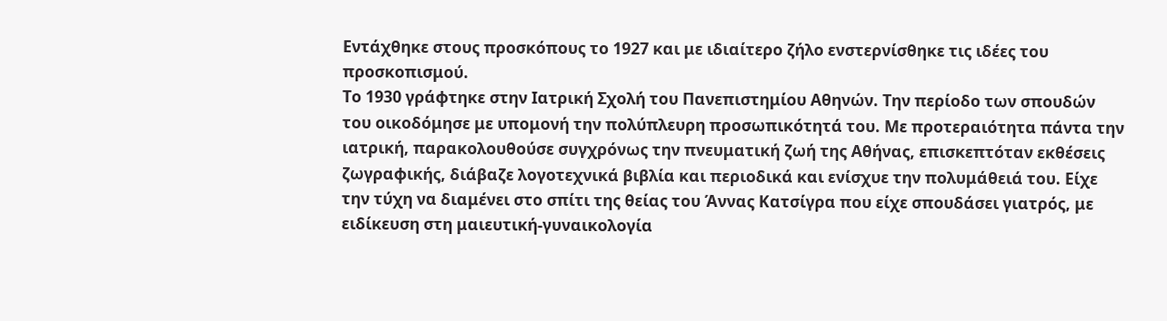Εντάχθηκε στους προσκόπους το 1927 και με ιδιαίτερο ζήλο ενστερνίσθηκε τις ιδέες του προσκοπισμού.
Το 1930 γράφτηκε στην Ιατρική Σχολή του Πανεπιστημίου Αθηνών. Την περίοδο των σπουδών του οικοδόμησε με υπομονή την πολύπλευρη προσωπικότητά του. Με προτεραιότητα πάντα την ιατρική, παρακολουθούσε συγχρόνως την πνευματική ζωή της Αθήνας, επισκεπτόταν εκθέσεις ζωγραφικής, διάβαζε λογοτεχνικά βιβλία και περιοδικά και ενίσχυε την πολυμάθειά του. Είχε την τύχη να διαμένει στο σπίτι της θείας του Άννας Κατσίγρα που είχε σπουδάσει γιατρός, με ειδίκευση στη μαιευτική-γυναικολογία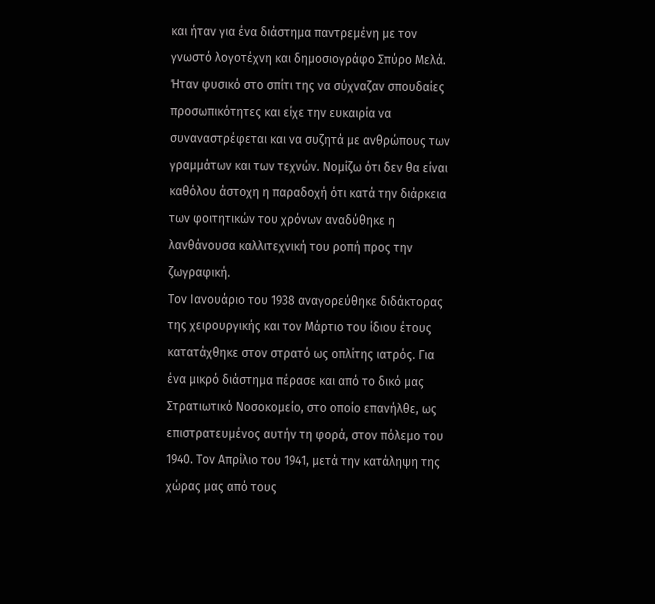και ήταν για ένα διάστημα παντρεμένη με τον γνωστό λογοτέχνη και δημοσιογράφο Σπύρο Μελά. Ήταν φυσικό στο σπίτι της να σύχναζαν σπουδαίες προσωπικότητες και είχε την ευκαιρία να συναναστρέφεται και να συζητά με ανθρώπους των γραμμάτων και των τεχνών. Νομίζω ότι δεν θα είναι καθόλου άστοχη η παραδοχή ότι κατά την διάρκεια των φοιτητικών του χρόνων αναδύθηκε η λανθάνουσα καλλιτεχνική του ροπή προς την ζωγραφική.
Τον Ιανουάριο του 1938 αναγορεύθηκε διδάκτορας της χειρουργικής και τον Μάρτιο του ίδιου έτους κατατάχθηκε στον στρατό ως οπλίτης ιατρός. Για ένα μικρό διάστημα πέρασε και από το δικό μας Στρατιωτικό Νοσοκομείο, στο οποίο επανήλθε, ως επιστρατευμένος αυτήν τη φορά, στον πόλεμο του 1940. Τον Απρίλιο του 1941, μετά την κατάληψη της χώρας μας από τους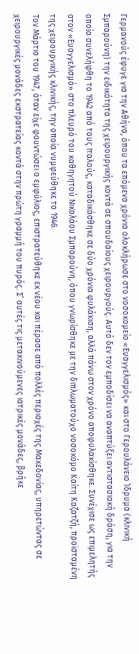Γερμανούς έφυγε για την Αθήνα, όπου τα επόμενα χρόνια ολοκλήρωσε στο νοσοκομείο «Ευαγγελισμός» και στο Γερουλάνειο Ίδρυμα (κλινική Σμπαρούνη) την ειδικότητα της χειρουργικής κοντά σε σπουδαίους χειρουργούς. Αυτό δεν τον εμποδίσει να αναπτύξει αντιστασιακή δράση, για την οποία συνελήφθη το 1942 από τους Ιταλούς, καταδικάσθηκε σε δύο χρόνια φυλάκιση, αλλά πάνω στον χρόνο αποφυλακίσθηκε. Συνέχισε ως επιμελητής στον «Ευαγγελισμό» στο πλευρό του καθηγητού Νικολάου Σμπαρούνη, όπου γνωρίσθηκε με την διπλωματούχο νοσοκόμο Καίτη Καζατζή, προϊσταμένη της χειρουργικής κλινικής, την οποία νυμφεύθηκε το 1946.
Τον Μάρτιο του 1947, όταν είχε φουντώσει ο εμφύλιος, επιστρατεύθηκε εκ νέου και πέρασε από πολλές περιοχές της Μακεδονίας, υπηρετώντας σε χειρουργικές μονάδες εκστρατείας κοντά στην πρώτη γραμμή του πυρός. Σ’ αυτές τις μετακινούμενες ιατρικές μονάδες, βρήκε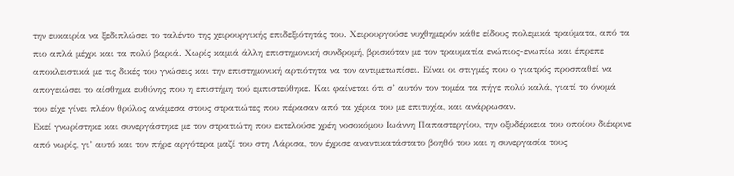την ευκαιρία να ξεδιπλώσει το ταλέντο της χειρουργικής επιδεξιότητάς του. Χειρουργούσε νυχθημερόν κάθε είδους πολεμικά τραύματα, από τα πιο απλά μέχρι και τα πολύ βαριά. Χωρίς καμιά άλλη επιστημονική συνδρομή, βρισκόταν με τον τραυματία ενώπιος-ενωπίω και έπρεπε αποκλειστικά με τις δικές του γνώσεις και την επιστημονική αρτιότητα να τον αντιμετωπίσει. Είναι οι στιγμές που ο γιατρός προσπαθεί να απογειώσει το αίσθημα ευθύνης που η επιστήμη τού εμπιστεύθηκε. Και φαίνεται ότι σ’ αυτόν τον τομέα τα πήγε πολύ καλά, γιατί το όνομά του είχε γίνει πλέον θρύλος ανάμεσα στους στρατιώτες που πέρασαν από τα χέρια του με επιτυχία, και ανάρρωσαν.
Εκεί γνωρίστηκε και συνεργάστηκε με τον στρατιώτη που εκτελούσε χρέη νοσοκόμου Ιωάννη Παπαστεργίου, την οξυδέρκεια του οποίου διέκρινε από νωρίς, γι’ αυτό και τον πήρε αργότερα μαζί του στη Λάρισα, τον έχρισε αναντικατάστατο βοηθό του και η συνεργασία τους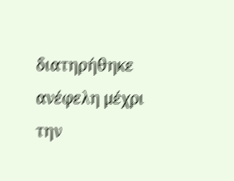διατηρήθηκε ανέφελη μέχρι την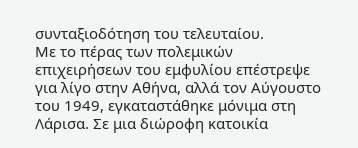συνταξιοδότηση του τελευταίου.
Με το πέρας των πολεμικών επιχειρήσεων του εμφυλίου επέστρεψε για λίγο στην Αθήνα, αλλά τον Αύγουστο του 1949, εγκαταστάθηκε μόνιμα στη Λάρισα. Σε μια διώροφη κατοικία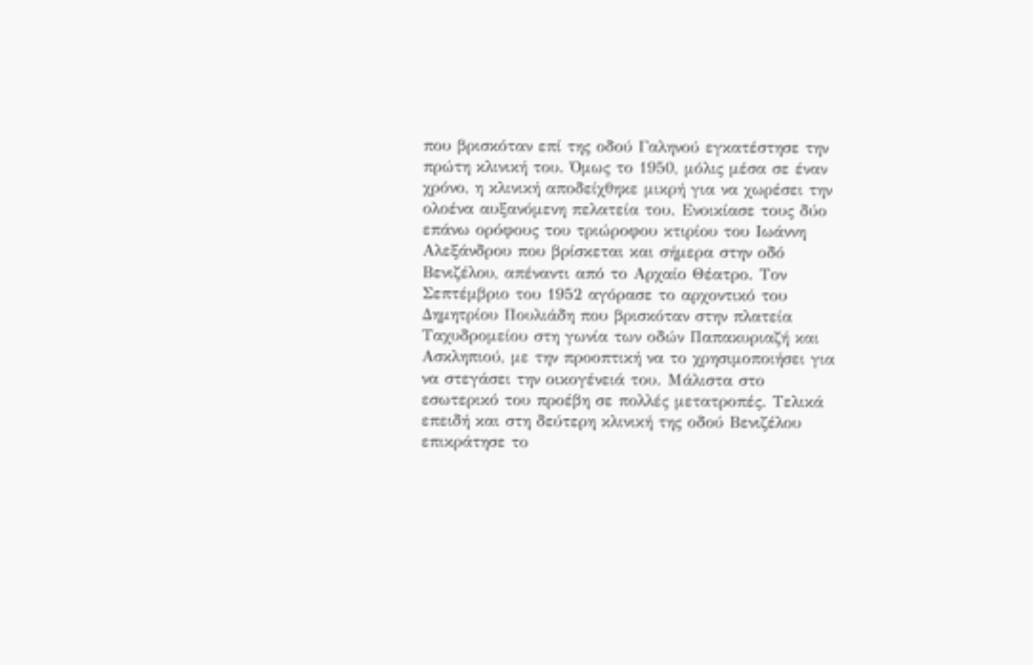που βρισκόταν επί της οδού Γαληνού εγκατέστησε την πρώτη κλινική του. Όμως το 1950, μόλις μέσα σε έναν χρόνο, η κλινική αποδείχθηκε μικρή για να χωρέσει την ολοένα αυξανόμενη πελατεία του. Ενοικίασε τους δύο επάνω ορόφους του τριώροφου κτιρίου του Ιωάννη Αλεξάνδρου που βρίσκεται και σήμερα στην οδό Βενιζέλου, απέναντι από το Αρχαίο Θέατρο. Τον Σεπτέμβριο του 1952 αγόρασε το αρχοντικό του Δημητρίου Πουλιάδη που βρισκόταν στην πλατεία Ταχυδρομείου στη γωνία των οδών Παπακυριαζή και Ασκληπιού, με την προοπτική να το χρησιμοποιήσει για να στεγάσει την οικογένειά του. Μάλιστα στο εσωτερικό του προέβη σε πολλές μετατροπές. Τελικά επειδή και στη δεύτερη κλινική της οδού Βενιζέλου επικράτησε το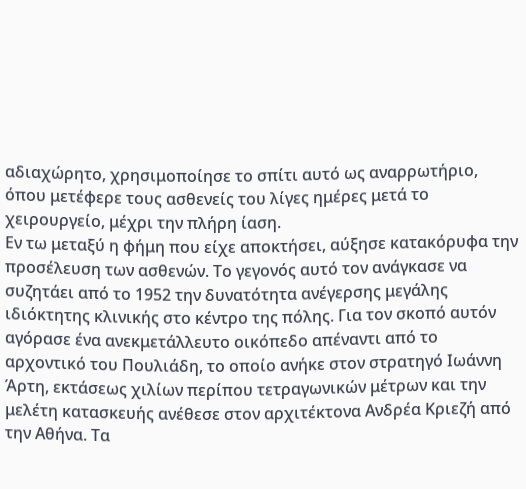αδιαχώρητο, χρησιμοποίησε το σπίτι αυτό ως αναρρωτήριο, όπου μετέφερε τους ασθενείς του λίγες ημέρες μετά το χειρουργείο, μέχρι την πλήρη ίαση.
Εν τω μεταξύ η φήμη που είχε αποκτήσει, αύξησε κατακόρυφα την προσέλευση των ασθενών. Το γεγονός αυτό τον ανάγκασε να συζητάει από το 1952 την δυνατότητα ανέγερσης μεγάλης ιδιόκτητης κλινικής στο κέντρο της πόλης. Για τον σκοπό αυτόν αγόρασε ένα ανεκμετάλλευτο οικόπεδο απέναντι από το αρχοντικό του Πουλιάδη, το οποίο ανήκε στον στρατηγό Ιωάννη Άρτη, εκτάσεως χιλίων περίπου τετραγωνικών μέτρων και την μελέτη κατασκευής ανέθεσε στον αρχιτέκτονα Ανδρέα Κριεζή από την Αθήνα. Τα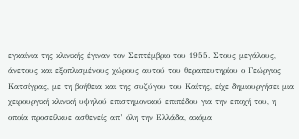εγκαίνια της κλινικής έγιναν τον Σεπτέμβριο του 1955. Στους μεγάλους, άνετους και εξοπλισμένους χώρους αυτού του θεραπευτηρίου ο Γεώργιος Κατσίγρας, με τη βοήθεια και της συζύγου του Καίτης, είχε δημιουργήσει μια χειρουργική κλινική υψηλού επιστημονικού επιπέδου για την εποχή του, η οποία προσείλκυε ασθενείς απ’ όλη την Ελλάδα, ακόμα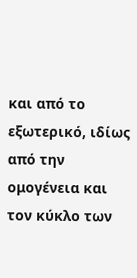και από το εξωτερικό, ιδίως από την ομογένεια και τον κύκλο των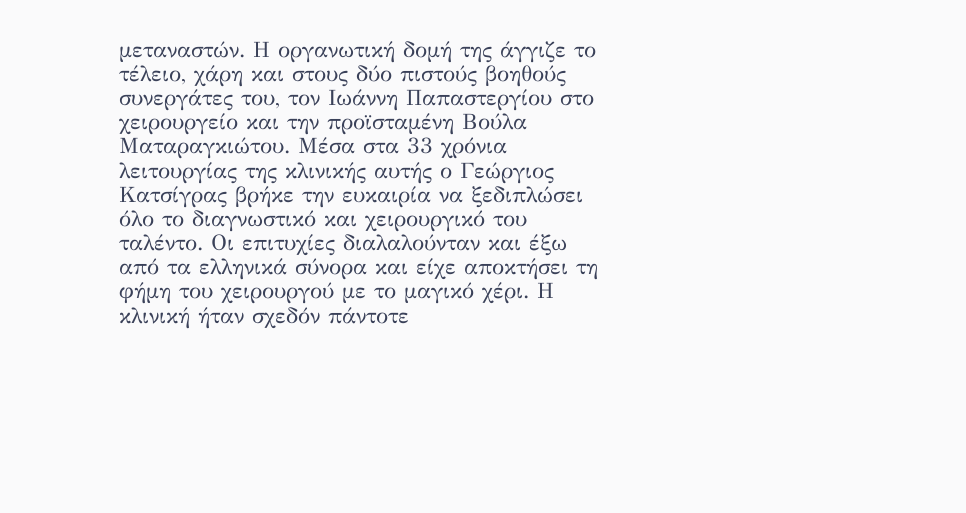μεταναστών. Η οργανωτική δομή της άγγιζε το τέλειο, χάρη και στους δύο πιστούς βοηθούς συνεργάτες του, τον Ιωάννη Παπαστεργίου στο χειρουργείο και την προϊσταμένη Βούλα Ματαραγκιώτου. Μέσα στα 33 χρόνια λειτουργίας της κλινικής αυτής ο Γεώργιος Κατσίγρας βρήκε την ευκαιρία να ξεδιπλώσει όλο το διαγνωστικό και χειρουργικό του ταλέντο. Οι επιτυχίες διαλαλούνταν και έξω από τα ελληνικά σύνορα και είχε αποκτήσει τη φήμη του χειρουργού με το μαγικό χέρι. Η κλινική ήταν σχεδόν πάντοτε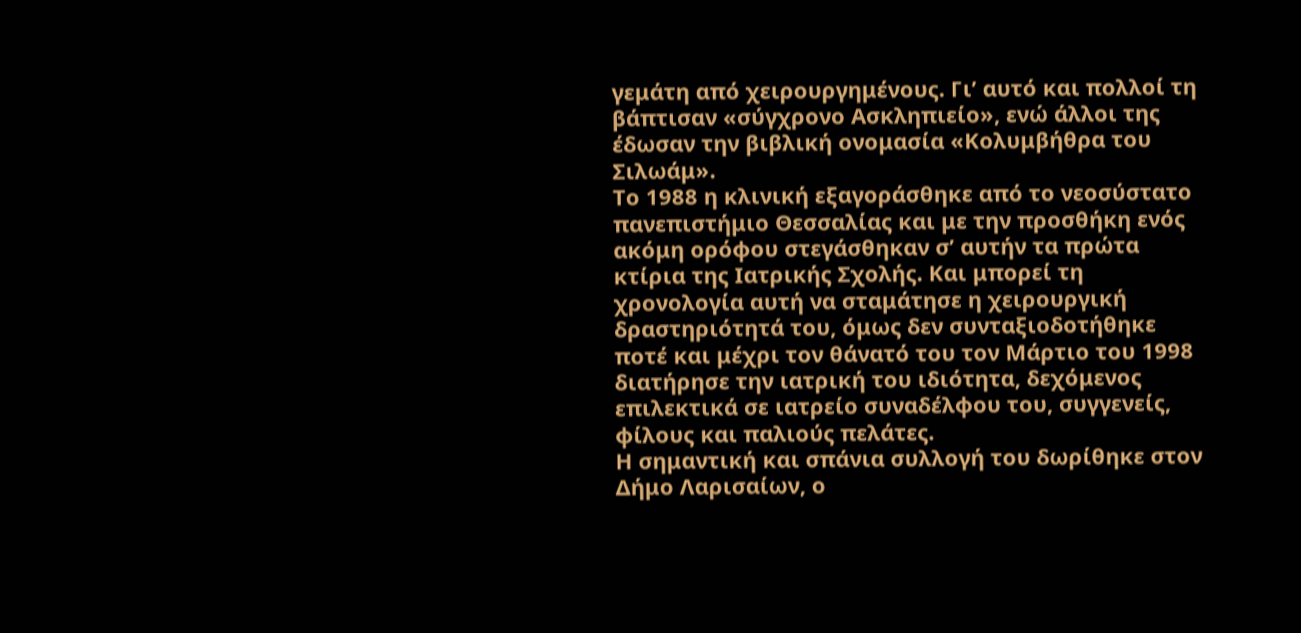γεμάτη από χειρουργημένους. Γι’ αυτό και πολλοί τη βάπτισαν «σύγχρονο Ασκληπιείο», ενώ άλλοι της έδωσαν την βιβλική ονομασία «Κολυμβήθρα του Σιλωάμ».
Το 1988 η κλινική εξαγοράσθηκε από το νεοσύστατο πανεπιστήμιο Θεσσαλίας και με την προσθήκη ενός ακόμη ορόφου στεγάσθηκαν σ’ αυτήν τα πρώτα κτίρια της Ιατρικής Σχολής. Και μπορεί τη χρονολογία αυτή να σταμάτησε η χειρουργική δραστηριότητά του, όμως δεν συνταξιοδοτήθηκε ποτέ και μέχρι τον θάνατό του τον Μάρτιο του 1998 διατήρησε την ιατρική του ιδιότητα, δεχόμενος επιλεκτικά σε ιατρείο συναδέλφου του, συγγενείς, φίλους και παλιούς πελάτες.
Η σημαντική και σπάνια συλλογή του δωρίθηκε στον Δήμο Λαρισαίων, ο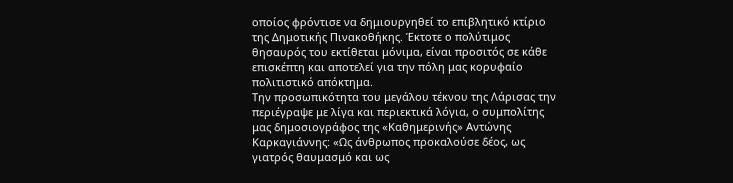οποίος φρόντισε να δημιουργηθεί το επιβλητικό κτίριο της Δημοτικής Πινακοθήκης. Έκτοτε ο πολύτιμος θησαυρός του εκτίθεται μόνιμα, είναι προσιτός σε κάθε επισκέπτη και αποτελεί για την πόλη μας κορυφαίο πολιτιστικό απόκτημα.
Την προσωπικότητα του μεγάλου τέκνου της Λάρισας την περιέγραψε με λίγα και περιεκτικά λόγια, ο συμπολίτης μας δημοσιογράφος της «Καθημερινής» Αντώνης Καρκαγιάννης: «Ως άνθρωπος προκαλούσε δέος, ως γιατρός θαυμασμό και ως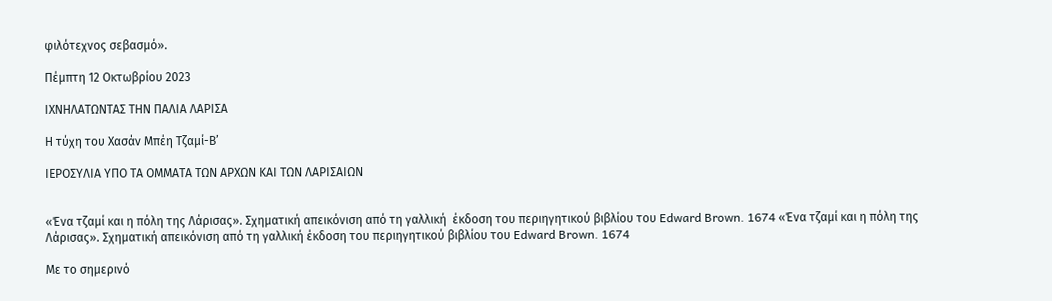φιλότεχνος σεβασμό».

Πέμπτη 12 Οκτωβρίου 2023

ΙΧΝΗΛΑΤΩΝΤΑΣ ΤΗΝ ΠΑΛΙΑ ΛΑΡΙΣΑ

Η τύχη του Χασάν Μπέη Τζαμί-Β’

ΙΕΡΟΣΥΛΙΑ ΥΠΟ ΤΑ ΟΜΜΑΤΑ ΤΩΝ ΑΡΧΩΝ ΚΑΙ ΤΩΝ ΛΑΡΙΣΑΙΩΝ


«Ένα τζαμί και η πόλη της Λάρισας». Σχηματική απεικόνιση από τη γαλλική  έκδοση του περιηγητικού βιβλίου του Edward Brown. 1674 «Ένα τζαμί και η πόλη της Λάρισας». Σχηματική απεικόνιση από τη γαλλική έκδοση του περιηγητικού βιβλίου του Edward Brown. 1674

Με το σημερινό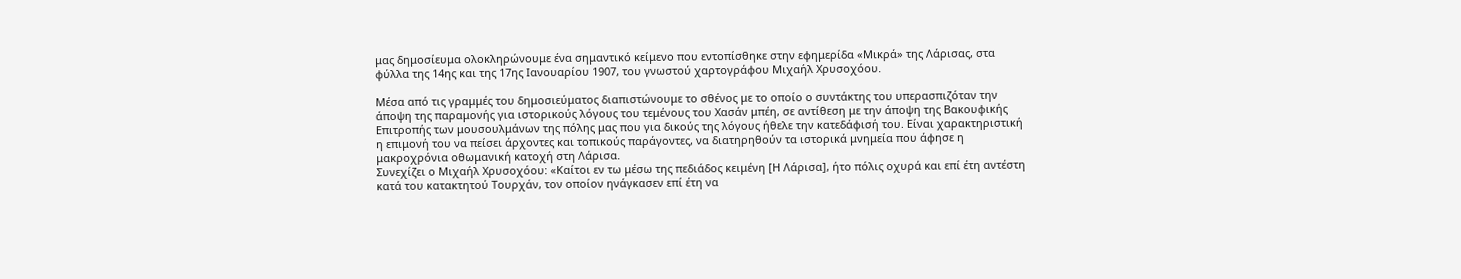μας δημοσίευμα ολοκληρώνουμε ένα σημαντικό κείμενο που εντοπίσθηκε στην εφημερίδα «Μικρά» της Λάρισας, στα φύλλα της 14ης και της 17ης Ιανουαρίου 1907, του γνωστού χαρτογράφου Μιχαήλ Χρυσοχόου.

Μέσα από τις γραμμές του δημοσιεύματος διαπιστώνουμε το σθένος με το οποίο ο συντάκτης του υπερασπιζόταν την άποψη της παραμονής για ιστορικούς λόγους του τεμένους του Χασάν μπέη, σε αντίθεση με την άποψη της Βακουφικής Επιτροπής των μουσουλμάνων της πόλης μας που για δικούς της λόγους ήθελε την κατεδάφισή του. Είναι χαρακτηριστική η επιμονή του να πείσει άρχοντες και τοπικούς παράγοντες, να διατηρηθούν τα ιστορικά μνημεία που άφησε η μακροχρόνια οθωμανική κατοχή στη Λάρισα.
Συνεχίζει ο Μιχαήλ Χρυσοχόου: «Καίτοι εν τω μέσω της πεδιάδος κειμένη [Η Λάρισα], ήτο πόλις οχυρά και επί έτη αντέστη κατά του κατακτητού Τουρχάν, τον οποίον ηνάγκασεν επί έτη να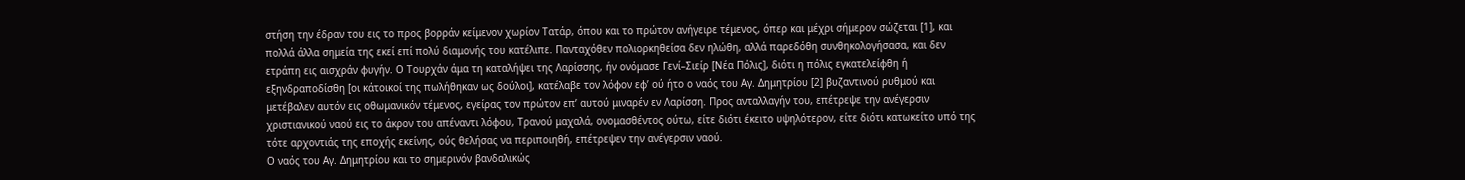στήση την έδραν του εις το προς βορράν κείμενον χωρίον Τατάρ, όπου και το πρώτον ανήγειρε τέμενος, όπερ και μέχρι σήμερον σώζεται [1], και πολλά άλλα σημεία της εκεί επί πολύ διαμονής του κατέλιπε. Πανταχόθεν πολιορκηθείσα δεν ηλώθη, αλλά παρεδόθη συνθηκολογήσασα, και δεν ετράπη εις αισχράν φυγήν. Ο Τουρχάν άμα τη καταλήψει της Λαρίσσης, ήν ονόμασε Γενί–Σιείρ [Νέα Πόλις], διότι η πόλις εγκατελείφθη ή εξηνδραποδίσθη [οι κάτοικοί της πωλήθηκαν ως δούλοι], κατέλαβε τον λόφον εφ’ ού ήτο ο ναός του Αγ. Δημητρίου [2] βυζαντινού ρυθμού και μετέβαλεν αυτόν εις οθωμανικόν τέμενος, εγείρας τον πρώτον επ’ αυτού μιναρέν εν Λαρίσση. Προς ανταλλαγήν του, επέτρεψε την ανέγερσιν χριστιανικού ναού εις το άκρον του απέναντι λόφου, Τρανού μαχαλά, ονομασθέντος ούτω, είτε διότι έκειτο υψηλότερον, είτε διότι κατωκείτο υπό της τότε αρχοντιάς της εποχής εκείνης, ούς θελήσας να περιποιηθή, επέτρεψεν την ανέγερσιν ναού.
Ο ναός του Αγ. Δημητρίου και το σημερινόν βανδαλικώς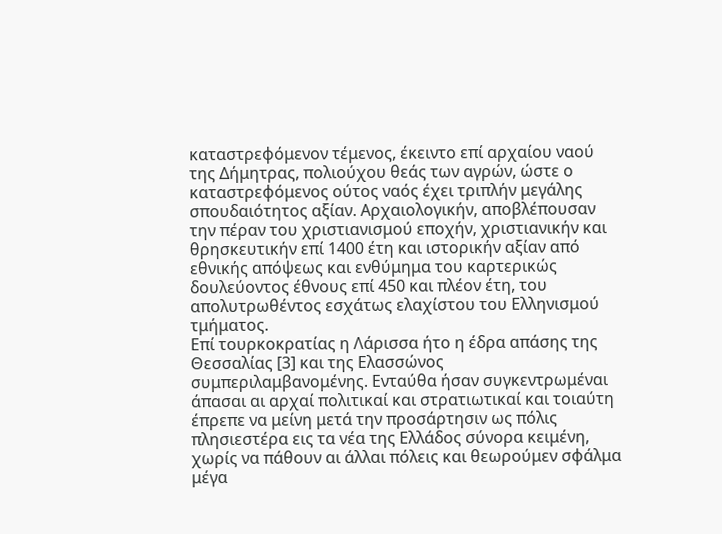καταστρεφόμενον τέμενος, έκειντο επί αρχαίου ναού της Δήμητρας, πολιούχου θεάς των αγρών, ώστε ο καταστρεφόμενος ούτος ναός έχει τριπλήν μεγάλης σπουδαιότητος αξίαν. Αρχαιολογικήν, αποβλέπουσαν την πέραν του χριστιανισμού εποχήν, χριστιανικήν και θρησκευτικήν επί 1400 έτη και ιστορικήν αξίαν από εθνικής απόψεως και ενθύμημα του καρτερικώς δουλεύοντος έθνους επί 450 και πλέον έτη, του απολυτρωθέντος εσχάτως ελαχίστου του Ελληνισμού τμήματος.
Επί τουρκοκρατίας η Λάρισσα ήτο η έδρα απάσης της Θεσσαλίας [3] και της Ελασσώνος συμπεριλαμβανομένης. Ενταύθα ήσαν συγκεντρωμέναι άπασαι αι αρχαί πολιτικαί και στρατιωτικαί και τοιαύτη έπρεπε να μείνη μετά την προσάρτησιν ως πόλις πλησιεστέρα εις τα νέα της Ελλάδος σύνορα κειμένη, χωρίς να πάθουν αι άλλαι πόλεις και θεωρούμεν σφάλμα μέγα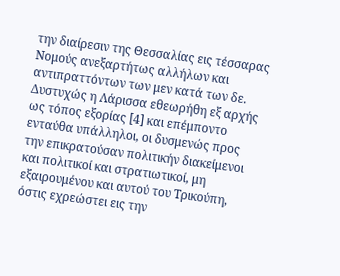την διαίρεσιν της Θεσσαλίας εις τέσσαρας Νομούς ανεξαρτήτως αλλήλων και αντιπραττόντων των μεν κατά των δε. Δυστυχώς η Λάρισσα εθεωρήθη εξ αρχής ως τόπος εξορίας [4] και επέμποντο ενταύθα υπάλληλοι, οι δυσμενώς προς την επικρατούσαν πολιτικήν διακείμενοι και πολιτικοί και στρατιωτικοί, μη εξαιρουμένου και αυτού του Τρικούπη, όστις εχρεώστει εις την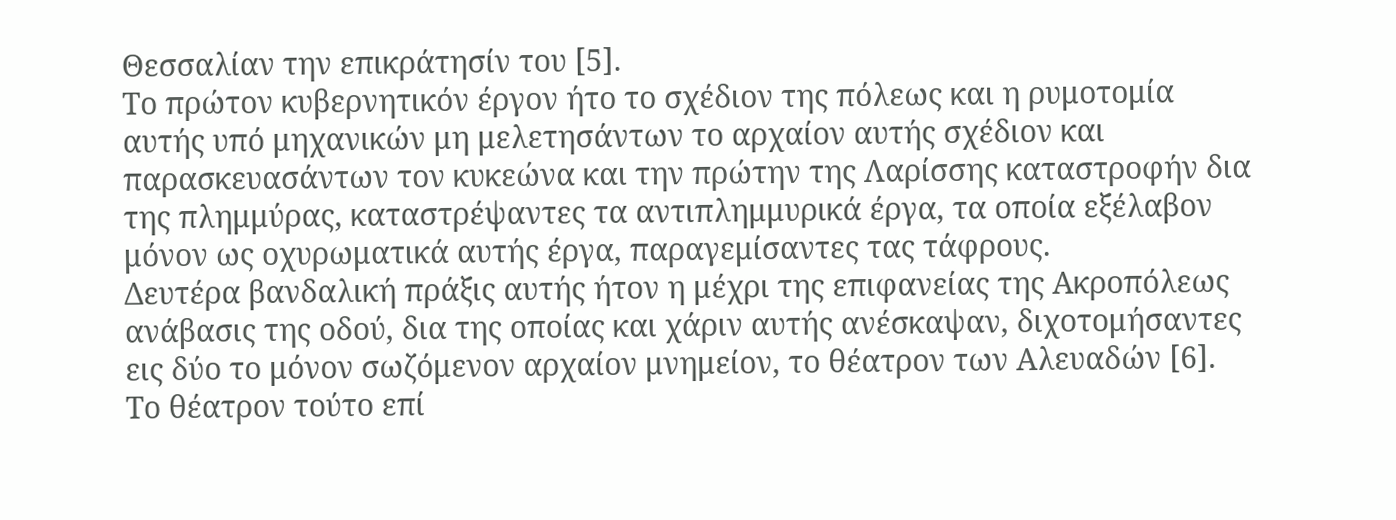Θεσσαλίαν την επικράτησίν του [5].
Το πρώτον κυβερνητικόν έργον ήτο το σχέδιον της πόλεως και η ρυμοτομία αυτής υπό μηχανικών μη μελετησάντων το αρχαίον αυτής σχέδιον και παρασκευασάντων τον κυκεώνα και την πρώτην της Λαρίσσης καταστροφήν δια της πλημμύρας, καταστρέψαντες τα αντιπλημμυρικά έργα, τα οποία εξέλαβον μόνον ως οχυρωματικά αυτής έργα, παραγεμίσαντες τας τάφρους.
Δευτέρα βανδαλική πράξις αυτής ήτον η μέχρι της επιφανείας της Ακροπόλεως ανάβασις της οδού, δια της οποίας και χάριν αυτής ανέσκαψαν, διχοτομήσαντες εις δύο το μόνον σωζόμενον αρχαίον μνημείον, το θέατρον των Αλευαδών [6]. Το θέατρον τούτο επί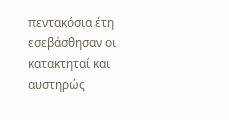πεντακόσια έτη εσεβάσθησαν οι κατακτηταί και αυστηρώς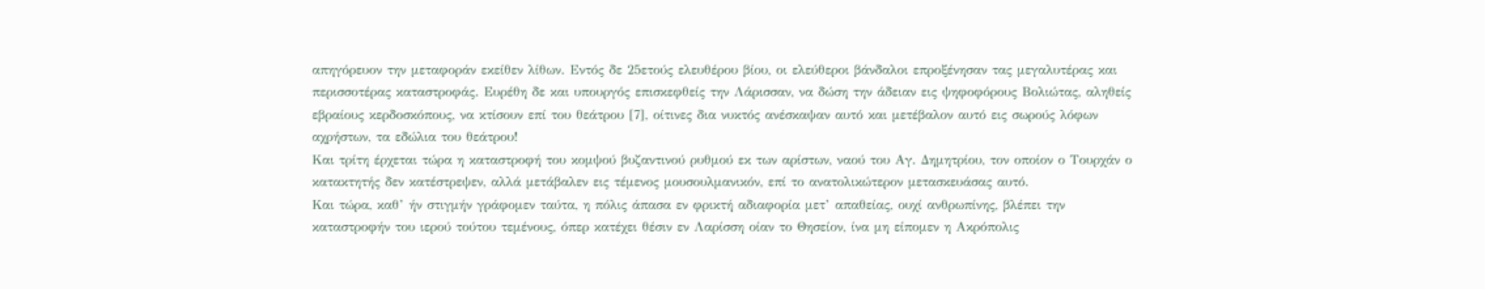απηγόρευον την μεταφοράν εκείθεν λίθων. Εντός δε 25ετούς ελευθέρου βίου, οι ελεύθεροι βάνδαλοι επροξένησαν τας μεγαλυτέρας και περισσοτέρας καταστροφάς. Ευρέθη δε και υπουργός επισκεφθείς την Λάρισσαν, να δώση την άδειαν εις ψηφοφόρους Βολιώτας, αληθείς εβραίους κερδοσκόπους, να κτίσουν επί του θεάτρου [7], οίτινες δια νυκτός ανέσκαψαν αυτό και μετέβαλον αυτό εις σωρούς λόφων αχρήστων, τα εδώλια του θεάτρου!
Και τρίτη έρχεται τώρα η καταστροφή του κομψού βυζαντινού ρυθμού εκ των αρίστων, ναού του Αγ. Δημητρίου, τον οποίον ο Τουρχάν ο κατακτητής δεν κατέστρεψεν, αλλά μετάβαλεν εις τέμενος μουσουλμανικόν, επί το ανατολικώτερον μετασκευάσας αυτό.
Και τώρα, καθ’ ήν στιγμήν γράφομεν ταύτα, η πόλις άπασα εν φρικτή αδιαφορία μετ’ απαθείας, ουχί ανθρωπίνης, βλέπει την καταστροφήν του ιερού τούτου τεμένους, όπερ κατέχει θέσιν εν Λαρίσση οίαν το Θησείον, ίνα μη είπομεν η Ακρόπολις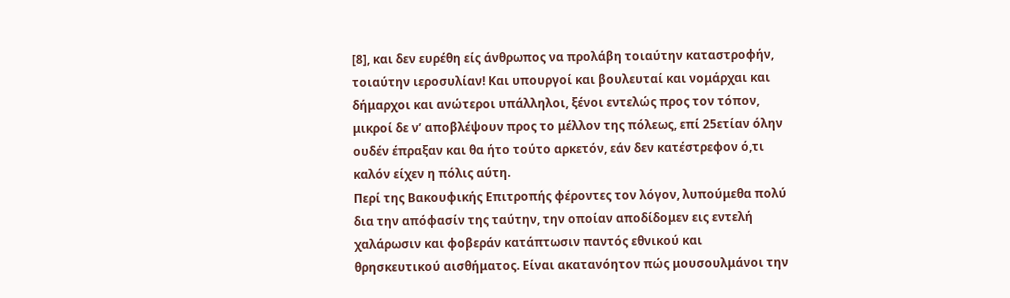[8], και δεν ευρέθη είς άνθρωπος να προλάβη τοιαύτην καταστροφήν, τοιαύτην ιεροσυλίαν! Και υπουργοί και βουλευταί και νομάρχαι και δήμαρχοι και ανώτεροι υπάλληλοι, ξένοι εντελώς προς τον τόπον, μικροί δε ν’ αποβλέψουν προς το μέλλον της πόλεως, επί 25ετίαν όλην ουδέν έπραξαν και θα ήτο τούτο αρκετόν, εάν δεν κατέστρεφον ό,τι καλόν είχεν η πόλις αύτη.
Περί της Βακουφικής Επιτροπής φέροντες τον λόγον, λυπούμεθα πολύ δια την απόφασίν της ταύτην, την οποίαν αποδίδομεν εις εντελή χαλάρωσιν και φοβεράν κατάπτωσιν παντός εθνικού και θρησκευτικού αισθήματος. Είναι ακατανόητον πώς μουσουλμάνοι την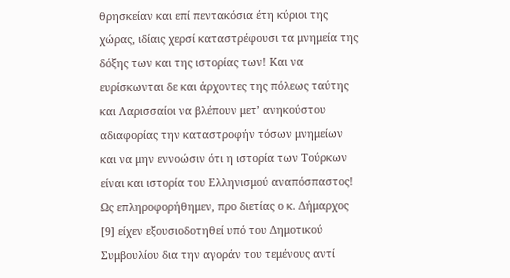θρησκείαν και επί πεντακόσια έτη κύριοι της χώρας, ιδίαις χερσί καταστρέφουσι τα μνημεία της δόξης των και της ιστορίας των! Και να ευρίσκωνται δε και άρχοντες της πόλεως ταύτης και Λαρισσαίοι να βλέπουν μετ’ ανηκούστου αδιαφορίας την καταστροφήν τόσων μνημείων και να μην εννοώσιν ότι η ιστορία των Τούρκων είναι και ιστορία του Ελληνισμού αναπόσπαστος!
Ως επληροφορήθημεν, προ διετίας ο κ. Δήμαρχος [9] είχεν εξουσιοδοτηθεί υπό του Δημοτικού Συμβουλίου δια την αγοράν του τεμένους αντί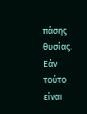πάσης θυσίας. Εάν τούτο είναι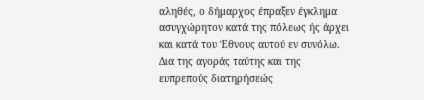αληθές, ο δήμαρχος έπραξεν έγκλημα ασυγχώρητον κατά της πόλεως ής άρχει και κατά του Έθνους αυτού εν συνόλω. Δια της αγοράς ταύτης και της ευπρεπούς διατηρήσεώς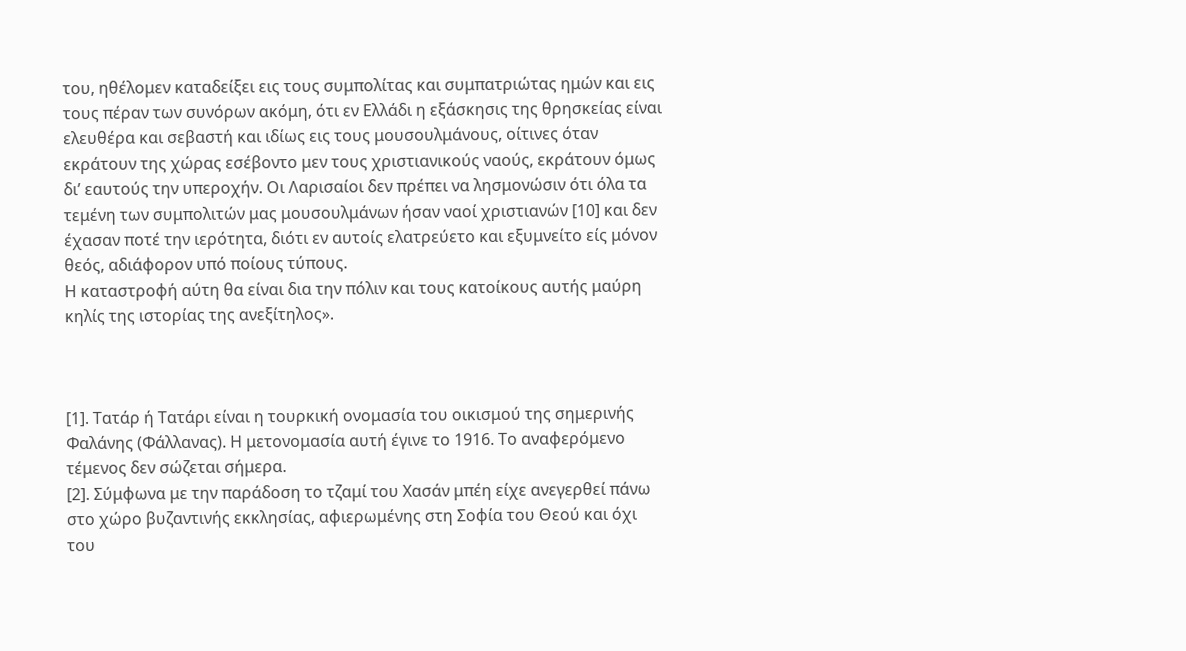του, ηθέλομεν καταδείξει εις τους συμπολίτας και συμπατριώτας ημών και εις τους πέραν των συνόρων ακόμη, ότι εν Ελλάδι η εξάσκησις της θρησκείας είναι ελευθέρα και σεβαστή και ιδίως εις τους μουσουλμάνους, οίτινες όταν εκράτουν της χώρας εσέβοντο μεν τους χριστιανικούς ναούς, εκράτουν όμως δι’ εαυτούς την υπεροχήν. Οι Λαρισαίοι δεν πρέπει να λησμονώσιν ότι όλα τα τεμένη των συμπολιτών μας μουσουλμάνων ήσαν ναοί χριστιανών [10] και δεν έχασαν ποτέ την ιερότητα, διότι εν αυτοίς ελατρεύετο και εξυμνείτο είς μόνον θεός, αδιάφορον υπό ποίους τύπους.
Η καταστροφή αύτη θα είναι δια την πόλιν και τους κατοίκους αυτής μαύρη κηλίς της ιστορίας της ανεξίτηλος».



[1]. Τατάρ ή Τατάρι είναι η τουρκική ονομασία του οικισμού της σημερινής Φαλάνης (Φάλλανας). Η μετονομασία αυτή έγινε το 1916. Το αναφερόμενο τέμενος δεν σώζεται σήμερα.
[2]. Σύμφωνα με την παράδοση το τζαμί του Χασάν μπέη είχε ανεγερθεί πάνω στο χώρο βυζαντινής εκκλησίας, αφιερωμένης στη Σοφία του Θεού και όχι του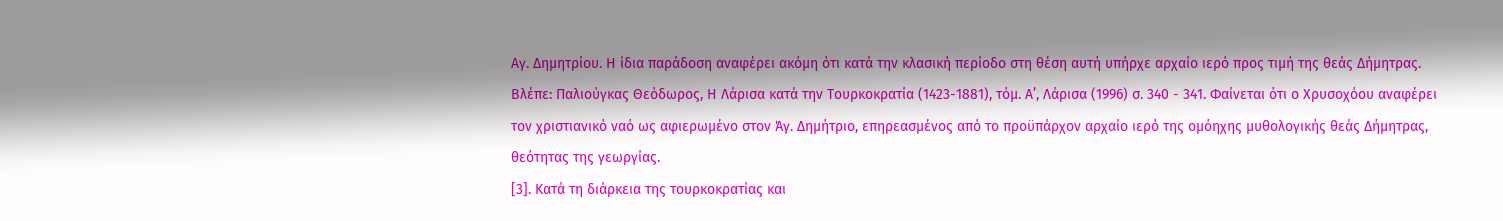Αγ. Δημητρίου. Η ίδια παράδοση αναφέρει ακόμη ότι κατά την κλασική περίοδο στη θέση αυτή υπήρχε αρχαίο ιερό προς τιμή της θεάς Δήμητρας. Βλέπε: Παλιούγκας Θεόδωρος, Η Λάρισα κατά την Τουρκοκρατία (1423-1881), τόμ. Α’, Λάρισα (1996) σ. 340 - 341. Φαίνεται ότι ο Χρυσοχόου αναφέρει τον χριστιανικό ναό ως αφιερωμένο στον Άγ. Δημήτριο, επηρεασμένος από το προϋπάρχον αρχαίο ιερό της ομόηχης μυθολογικής θεάς Δήμητρας, θεότητας της γεωργίας.
[3]. Κατά τη διάρκεια της τουρκοκρατίας και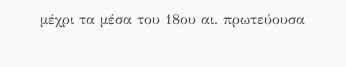μέχρι τα μέσα του 18ου αι. πρωτεύουσα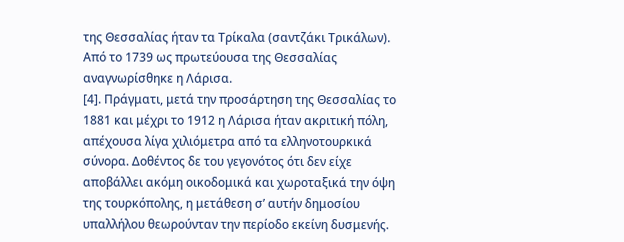της Θεσσαλίας ήταν τα Τρίκαλα (σαντζάκι Τρικάλων). Από το 1739 ως πρωτεύουσα της Θεσσαλίας αναγνωρίσθηκε η Λάρισα.
[4]. Πράγματι, μετά την προσάρτηση της Θεσσαλίας το 1881 και μέχρι το 1912 η Λάρισα ήταν ακριτική πόλη, απέχουσα λίγα χιλιόμετρα από τα ελληνοτουρκικά σύνορα. Δοθέντος δε του γεγονότος ότι δεν είχε αποβάλλει ακόμη οικοδομικά και χωροταξικά την όψη της τουρκόπολης, η μετάθεση σ’ αυτήν δημοσίου υπαλλήλου θεωρούνταν την περίοδο εκείνη δυσμενής.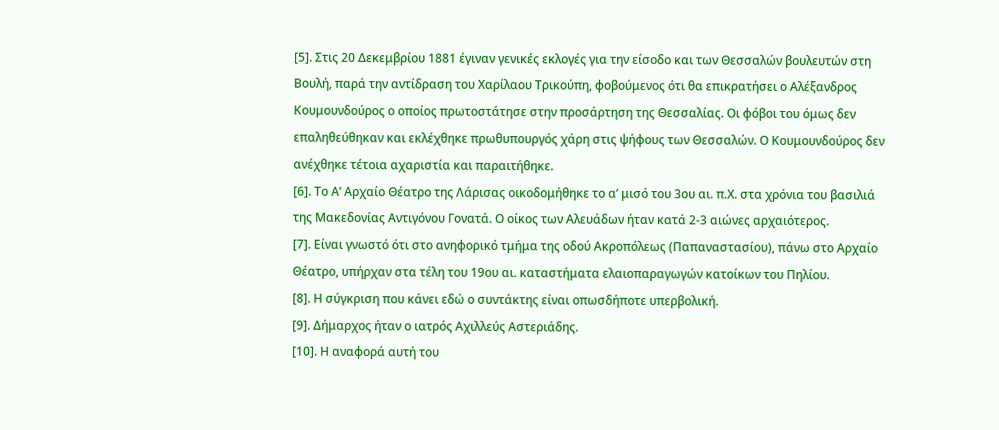[5]. Στις 20 Δεκεμβρίου 1881 έγιναν γενικές εκλογές για την είσοδο και των Θεσσαλών βουλευτών στη Βουλή, παρά την αντίδραση του Χαρίλαου Τρικούπη, φοβούμενος ότι θα επικρατήσει ο Αλέξανδρος Κουμουνδούρος ο οποίος πρωτοστάτησε στην προσάρτηση της Θεσσαλίας. Οι φόβοι του όμως δεν επαληθεύθηκαν και εκλέχθηκε πρωθυπουργός χάρη στις ψήφους των Θεσσαλών. Ο Κουμουνδούρος δεν ανέχθηκε τέτοια αχαριστία και παραιτήθηκε.
[6]. Το Α’ Αρχαίο Θέατρο της Λάρισας οικοδομήθηκε το α’ μισό του 3ου αι. π.Χ. στα χρόνια του βασιλιά της Μακεδονίας Αντιγόνου Γονατά. Ο οίκος των Αλευάδων ήταν κατά 2-3 αιώνες αρχαιότερος.
[7]. Είναι γνωστό ότι στο ανηφορικό τμήμα της οδού Ακροπόλεως (Παπαναστασίου), πάνω στο Αρχαίο Θέατρο, υπήρχαν στα τέλη του 19ου αι. καταστήματα ελαιοπαραγωγών κατοίκων του Πηλίου.
[8]. Η σύγκριση που κάνει εδώ ο συντάκτης είναι οπωσδήποτε υπερβολική.
[9]. Δήμαρχος ήταν ο ιατρός Αχιλλεύς Αστεριάδης.
[10]. Η αναφορά αυτή του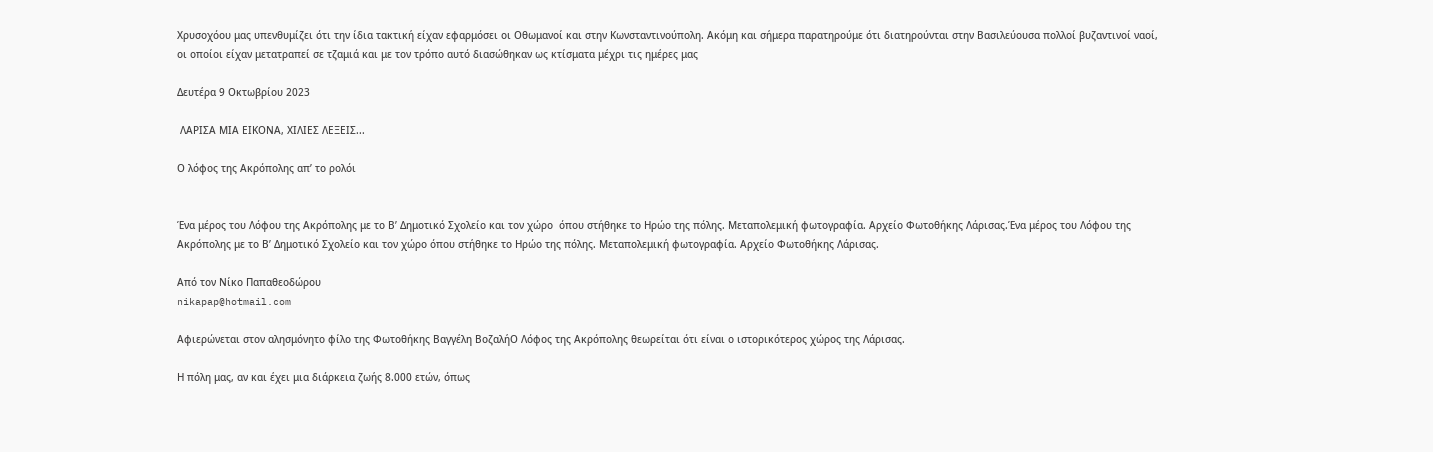Χρυσοχόου μας υπενθυμίζει ότι την ίδια τακτική είχαν εφαρμόσει οι Οθωμανοί και στην Κωνσταντινούπολη. Ακόμη και σήμερα παρατηρούμε ότι διατηρούνται στην Βασιλεύουσα πολλοί βυζαντινοί ναοί, οι οποίοι είχαν μετατραπεί σε τζαμιά και με τον τρόπο αυτό διασώθηκαν ως κτίσματα μέχρι τις ημέρες μας

Δευτέρα 9 Οκτωβρίου 2023

 ΛΑΡΙΣΑ ΜΙΑ ΕΙΚΟΝΑ, ΧΙΛΙΕΣ ΛΕΞΕΙΣ...

Ο λόφος της Ακρόπολης απ’ το ρολόι


Ένα μέρος του Λόφου της Ακρόπολης με το Β’ Δημοτικό Σχολείο και τον χώρο  όπου στήθηκε το Ηρώο της πόλης. Μεταπολεμική φωτογραφία. Αρχείο Φωτοθήκης Λάρισας.Ένα μέρος του Λόφου της Ακρόπολης με το Β’ Δημοτικό Σχολείο και τον χώρο όπου στήθηκε το Ηρώο της πόλης. Μεταπολεμική φωτογραφία. Αρχείο Φωτοθήκης Λάρισας.

Από τον Νίκο Παπαθεοδώρου
nikapap@hotmail.com

Αφιερώνεται στον αλησμόνητο φίλο της Φωτοθήκης Βαγγέλη ΒοζαλήΟ Λόφος της Ακρόπολης θεωρείται ότι είναι ο ιστορικότερος χώρος της Λάρισας.

Η πόλη μας, αν και έχει μια διάρκεια ζωής 8.000 ετών, όπως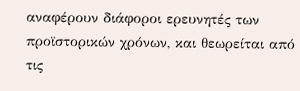αναφέρουν διάφοροι ερευνητές των προϊστορικών χρόνων, και θεωρείται από τις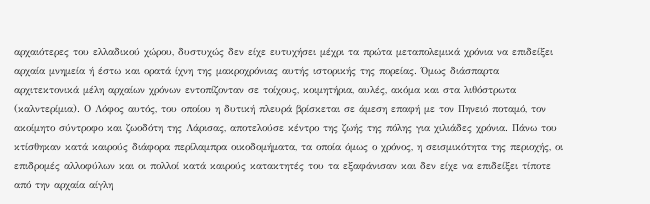αρχαιότερες του ελλαδικού χώρου, δυστυχώς δεν είχε ευτυχήσει μέχρι τα πρώτα μεταπολεμικά χρόνια να επιδείξει αρχαία μνημεία ή έστω και ορατά ίχνη της μακροχρόνιας αυτής ιστορικής της πορείας. Όμως διάσπαρτα αρχιτεκτονικά μέλη αρχαίων χρόνων εντοπίζονταν σε τοίχους, κοιμητήρια, αυλές, ακόμα και στα λιθόστρωτα (καλντερίμια). Ο Λόφος αυτός, του οποίου η δυτική πλευρά βρίσκεται σε άμεση επαφή με τον Πηνειό ποταμό, τον ακοίμητο σύντροφο και ζωοδότη της Λάρισας, αποτελούσε κέντρο της ζωής της πόλης για χιλιάδες χρόνια. Πάνω του κτίσθηκαν κατά καιρούς διάφορα περίλαμπρα οικοδομήματα, τα οποία όμως ο χρόνος, η σεισμικότητα της περιοχής, οι επιδρομές αλλοφύλων και οι πολλοί κατά καιρούς κατακτητές του τα εξαφάνισαν και δεν είχε να επιδείξει τίποτε από την αρχαία αίγλη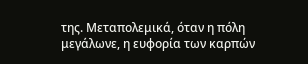της. Μεταπολεμικά, όταν η πόλη μεγάλωνε, η ευφορία των καρπών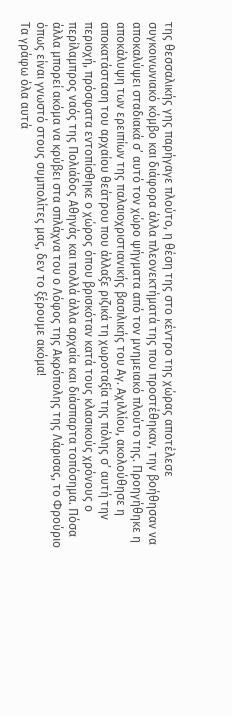της θεσσαλικής γης παρήγαγε πλούτο, η θέση της στο κέντρο της χώρας αποτέλεσε συγκοινωνιακό κόμβο και διάφορα άλλα πλεονεκτήματά της που προστέθηκαν, την βοήθησαν να αποκαλύψει σταδιακά σ’ αυτό τον χώρο ψήγματα από τον μνημειακό πλούτο της. Προηγήθηκε η αποκάλυψη των ερειπίων της παλαιοχριστιανικής βασιλικής του Αγ. Αχιλλίου, ακολούθησε η αποκατάσταση του αρχαίου θεάτρου που άλλαξε ριζικά τη χωροταξία της πόλης σ’ αυτή την περιοχή, πρόσφατα εντοπίσθηκε ο χώρος όπου βρισκόταν κατά τους κλασικούς χρόνους ο περίλαμπρος ναός της Πολιάδος Αθηνάς και πολλά άλλα αρχαία και διάσπαρτα τοπόσημα. Πόσα άλλα μπορεί ακόμα να κρύβει στα σπλάχνα του ο Λόφος της Ακρόπολης της Λάρισας, το Φρούριο όπως είναι γνωστό στους συμπολίτες μας, δεν το ξέρουμε ακόμα!
Τα γράφω όλα αυτά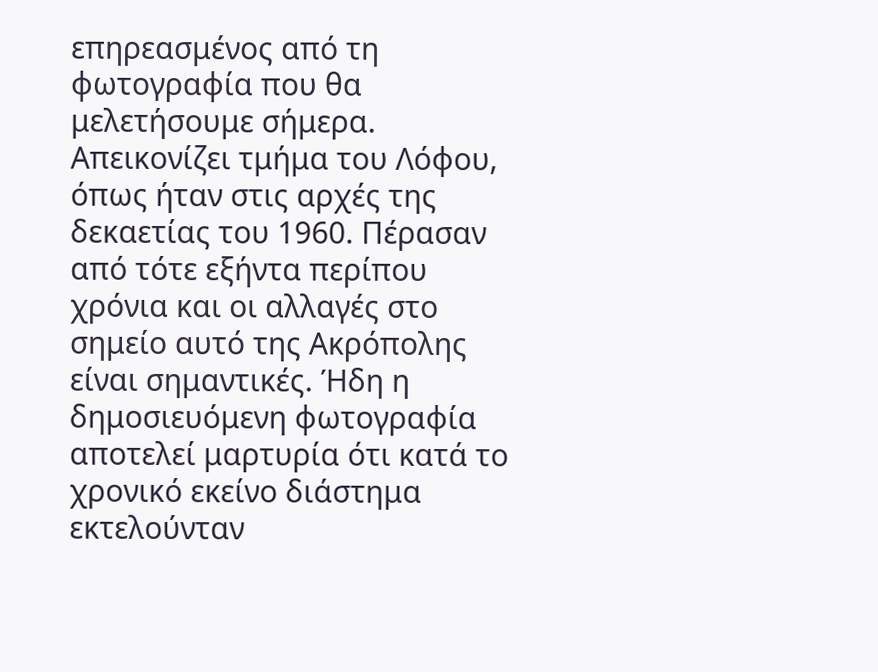επηρεασμένος από τη φωτογραφία που θα μελετήσουμε σήμερα. Απεικονίζει τμήμα του Λόφου, όπως ήταν στις αρχές της δεκαετίας του 1960. Πέρασαν από τότε εξήντα περίπου χρόνια και οι αλλαγές στο σημείο αυτό της Ακρόπολης είναι σημαντικές. Ήδη η δημοσιευόμενη φωτογραφία αποτελεί μαρτυρία ότι κατά το χρονικό εκείνο διάστημα εκτελούνταν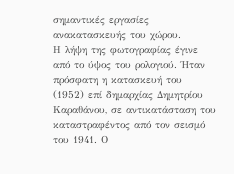σημαντικές εργασίες ανακατασκευής του χώρου.
Η λήψη της φωτογραφίας έγινε από το ύψος του ρολογιού. Ήταν πρόσφατη η κατασκευή του (1952) επί δημαρχίας Δημητρίου Καραθάνου, σε αντικατάσταση του καταστραφέντος από τον σεισμό του 1941. Ο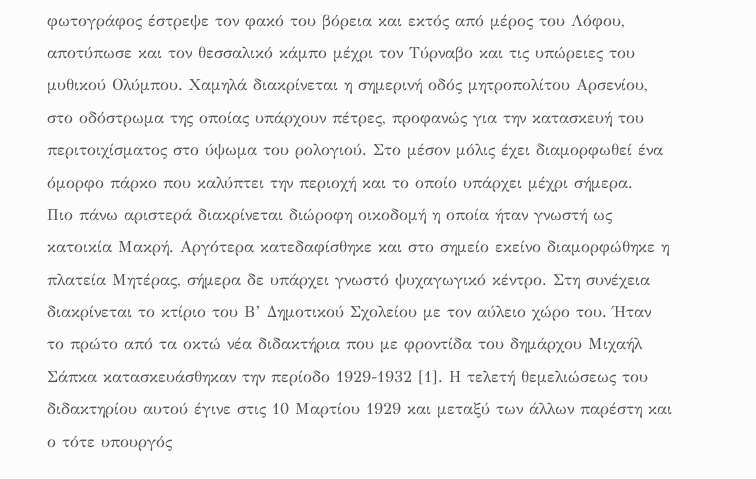φωτογράφος έστρεψε τον φακό του βόρεια και εκτός από μέρος του Λόφου, αποτύπωσε και τον θεσσαλικό κάμπο μέχρι τον Τύρναβο και τις υπώρειες του μυθικού Ολύμπου. Χαμηλά διακρίνεται η σημερινή οδός μητροπολίτου Αρσενίου, στο οδόστρωμα της οποίας υπάρχουν πέτρες, προφανώς για την κατασκευή του περιτοιχίσματος στο ύψωμα του ρολογιού. Στο μέσον μόλις έχει διαμορφωθεί ένα όμορφο πάρκο που καλύπτει την περιοχή και το οποίο υπάρχει μέχρι σήμερα.
Πιο πάνω αριστερά διακρίνεται διώροφη οικοδομή η οποία ήταν γνωστή ως κατοικία Μακρή. Αργότερα κατεδαφίσθηκε και στο σημείο εκείνο διαμορφώθηκε η πλατεία Μητέρας, σήμερα δε υπάρχει γνωστό ψυχαγωγικό κέντρο. Στη συνέχεια διακρίνεται το κτίριο του Β’ Δημοτικού Σχολείου με τον αύλειο χώρο του. Ήταν το πρώτο από τα οκτώ νέα διδακτήρια που με φροντίδα του δημάρχου Μιχαήλ Σάπκα κατασκευάσθηκαν την περίοδο 1929-1932 [1]. Η τελετή θεμελιώσεως του διδακτηρίου αυτού έγινε στις 10 Μαρτίου 1929 και μεταξύ των άλλων παρέστη και ο τότε υπουργός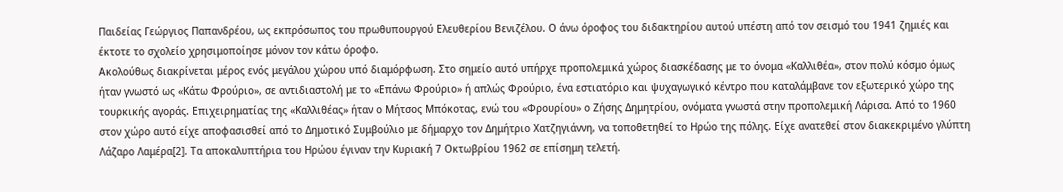Παιδείας Γεώργιος Παπανδρέου, ως εκπρόσωπος του πρωθυπουργού Ελευθερίου Βενιζέλου. Ο άνω όροφος του διδακτηρίου αυτού υπέστη από τον σεισμό του 1941 ζημιές και έκτοτε το σχολείο χρησιμοποίησε μόνον τον κάτω όροφο.
Ακολούθως διακρίνεται μέρος ενός μεγάλου χώρου υπό διαμόρφωση. Στο σημείο αυτό υπήρχε προπολεμικά χώρος διασκέδασης με το όνομα «Καλλιθέα», στον πολύ κόσμο όμως ήταν γνωστό ως «Κάτω Φρούριο», σε αντιδιαστολή με το «Επάνω Φρούριο» ή απλώς Φρούριο, ένα εστιατόριο και ψυχαγωγικό κέντρο που καταλάμβανε τον εξωτερικό χώρο της τουρκικής αγοράς. Επιχειρηματίας της «Καλλιθέας» ήταν ο Μήτσος Μπόκοτας, ενώ του «Φρουρίου» ο Ζήσης Δημητρίου, ονόματα γνωστά στην προπολεμική Λάρισα. Από το 1960 στον χώρο αυτό είχε αποφασισθεί από το Δημοτικό Συμβούλιο με δήμαρχο τον Δημήτριο Χατζηγιάννη, να τοποθετηθεί το Ηρώο της πόλης. Είχε ανατεθεί στον διακεκριμένο γλύπτη Λάζαρο Λαμέρα[2]. Τα αποκαλυπτήρια του Ηρώου έγιναν την Κυριακή 7 Οκτωβρίου 1962 σε επίσημη τελετή.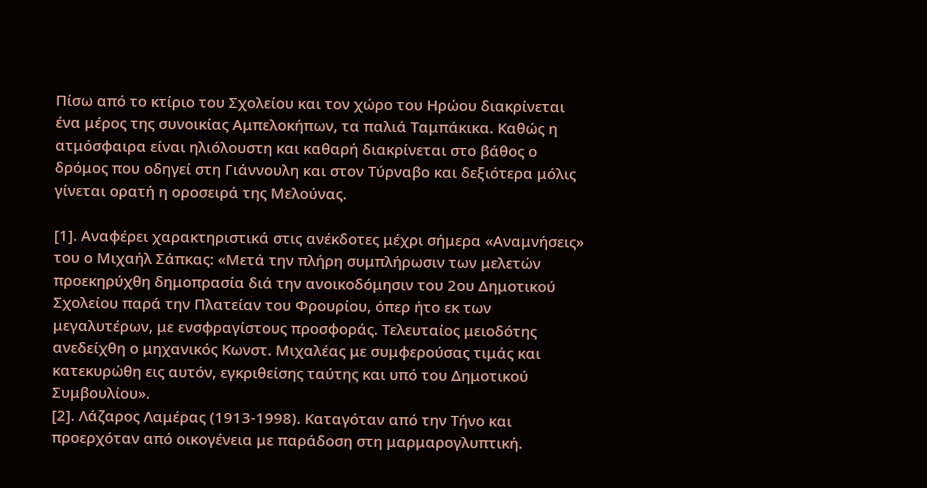Πίσω από το κτίριο του Σχολείου και τον χώρο του Ηρώου διακρίνεται ένα μέρος της συνοικίας Αμπελοκήπων, τα παλιά Ταμπάκικα. Καθώς η ατμόσφαιρα είναι ηλιόλουστη και καθαρή διακρίνεται στο βάθος ο δρόμος που οδηγεί στη Γιάννουλη και στον Τύρναβο και δεξιότερα μόλις γίνεται ορατή η οροσειρά της Μελούνας.

[1]. Αναφέρει χαρακτηριστικά στις ανέκδοτες μέχρι σήμερα «Αναμνήσεις» του ο Μιχαήλ Σάπκας: «Μετά την πλήρη συμπλήρωσιν των μελετών προεκηρύχθη δημοπρασία διά την ανοικοδόμησιν του 2ου Δημοτικού Σχολείου παρά την Πλατείαν του Φρουρίου, όπερ ήτο εκ των μεγαλυτέρων, με ενσφραγίστους προσφοράς. Τελευταίος μειοδότης ανεδείχθη ο μηχανικός Κωνστ. Μιχαλέας με συμφερούσας τιμάς και κατεκυρώθη εις αυτόν, εγκριθείσης ταύτης και υπό του Δημοτικού Συμβουλίου».
[2]. Λάζαρος Λαμέρας (1913-1998). Καταγόταν από την Τήνο και προερχόταν από οικογένεια με παράδοση στη μαρμαρογλυπτική.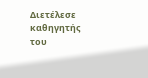Διετέλεσε καθηγητής του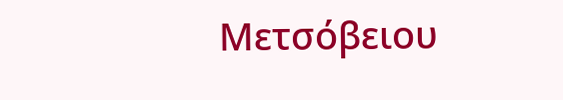Μετσόβειου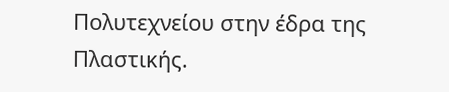Πολυτεχνείου στην έδρα της Πλαστικής.